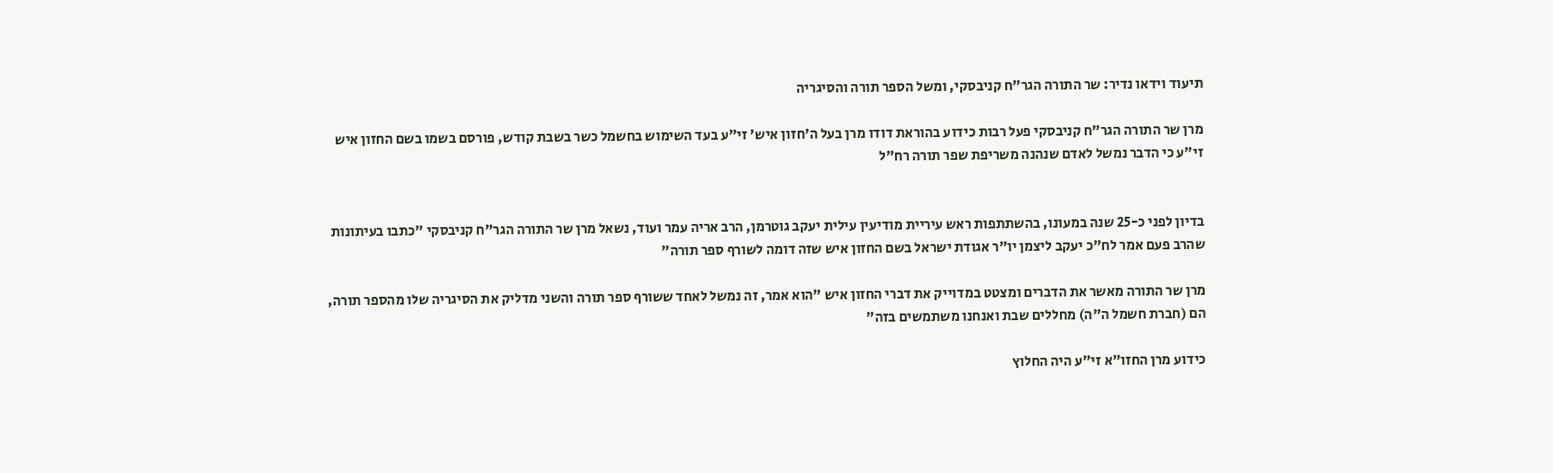תיעוד וידאו נדיר: שר התורה הגר"ח קניבסקי, ומשל הספר תורה והסיגריה

מרן שר התורה הגר"ח קניבסקי פעל רבות כידוע בהוראת דודו מרן בעל ה'חזון איש' זי"ע בעד השימוש בחשמל כשר בשבת קודש, פורסם בשמו בשם החזון איש זי"ע כי הדבר נמשל לאדם שנהנה משריפת שפר תורה רח"ל


בדיון לפני כ-25 שנה במעונו, בהשתתפות ראש עיריית מודיעין עילית יעקב גוטרמן, הרב אריה עמר ועוד, נשאל מרן שר התורה הגר"ח קניבסקי "כתבו בעיתונות שהרב פעם אמר לח"כ יעקב ליצמן יו"ר אגודת ישראל בשם החזון איש שזה דומה לשורף ספר תורה"

מרן שר התורה מאשר את הדברים ומצטט במדוייק את דברי החזון איש "הוא אמר, זה נמשל לאחד ששורף ספר תורה והשני מדליק את הסיגריה שלו מהספר תורה, הם (חברת חשמל ה"ה) מחללים שבת ואנחנו משתמשים בזה"

כידוע מרן החזו"א זי"ע היה החלוץ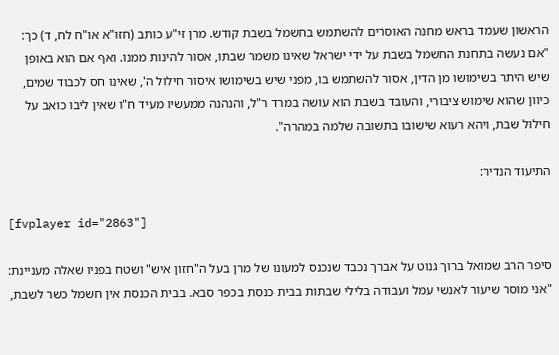הראשון שעמד בראש מחנה האוסרים להשתמש בחשמל בשבת קודש. מרן זי"ע כותב (חזו"א או"ח לח, ד) כך: "אם נעשה בתחנת החשמל בשבת על ידי ישראל שאינו משמר שבתו, אסור להינות ממנו. ואף אם הוא באופן שיש היתר בשימושו מן הדין, אסור להשתמש בו, מפני שיש בשימושו איסור חילול ה', שאינו חס לכבוד שמים, כיוון שהוא שימוש ציבורי, והעובד בשבת הוא עושה במרד ר"ל, והנהנה ממעשיו מעיד ח"ו שאין ליבו כואב על חילול שבת, ויהא רעוא שישובו בתשובה שלמה במהרה".

התיעוד הנדיר:

[fvplayer id="2863"]

סיפר הרב שמואל ברוך גנוט על אברך נכבד שנכנס למעונו של מרן בעל ה"חזון איש" ושטח בפניו שאלה מעניינת: "אני מוסר שיעור לאנשי עמל ועבודה בלילי שבתות בבית כנסת בכפר סבא. בבית הכנסת אין חשמל כשר לשבת,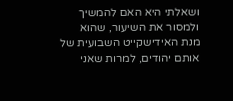ושאלתי היא האם להמשיך ולמסור את השיעור, שהוא מנת האידישקייט השבועית של אותם יהודים, למרות שאני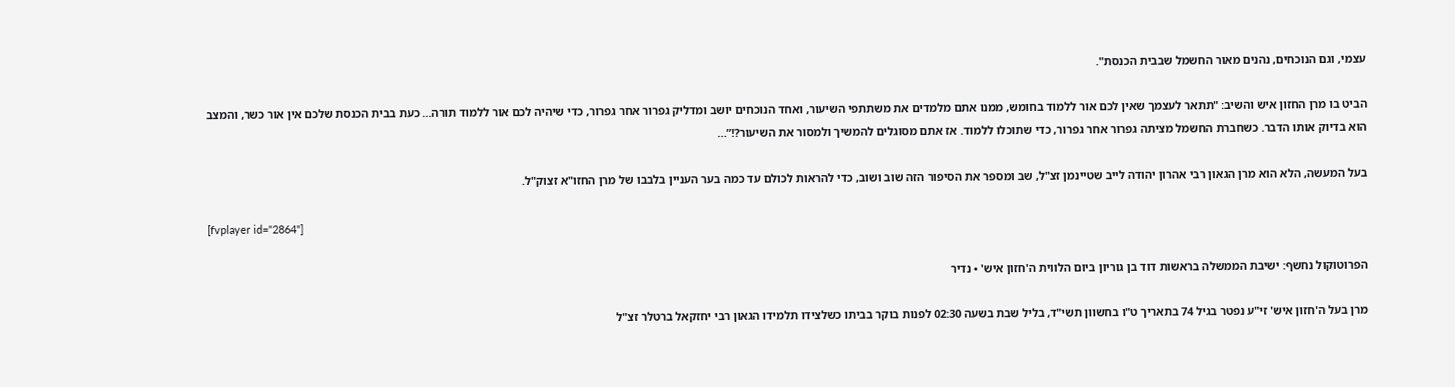עצמי, וגם הנוכחים, נהנים מאור החשמל שבבית הכנסת".

הביט בו מרן החזון איש והשיב: "תתאר לעצמך שאין לכם אור ללמוד בחומש, ממנו אתם מלמדים את משתתפי השיעור, ואחד הנוכחים יושב ומדליק גפרור אחר גפרור, כדי שיהיה לכם אור ללמוד תורה… כעת בבית הכנסת שלכם אין אור כשר, והמצב הוא בדיוק אותו הדבר. כשחברת החשמל מציתה גפרור אחר גפרור, כדי שתוכלו ללמוד. אז אתם מסוגלים להמשיך ולמסור את השיעור?!”…

בעל המעשה, הלא הוא מרן הגאון רבי אהרון יהודה לייב שטיינמן זצ"ל, שב ומספר את הסיפור הזה שוב ושוב, כדי להראות לכולם עד כמה בער העניין בלבבו של מרן החזו"א זצוק"ל.

[fvplayer id="2864"]

הפרוטוקול נחשף: ישיבת הממשלה בראשות דוד בן גוריון ביום הלווית ה'חזון איש' • נדיר

מרן בעל ה'חזון איש' זי"ע נפטר בגיל 74 בתאריך ט"ו בחשוון תשי"ד, בליל שבת בשעה 02:30 לפנות בוקר בביתו כשלצידו תלמידו הגאון רבי יחזקאל ברטלר זצ"ל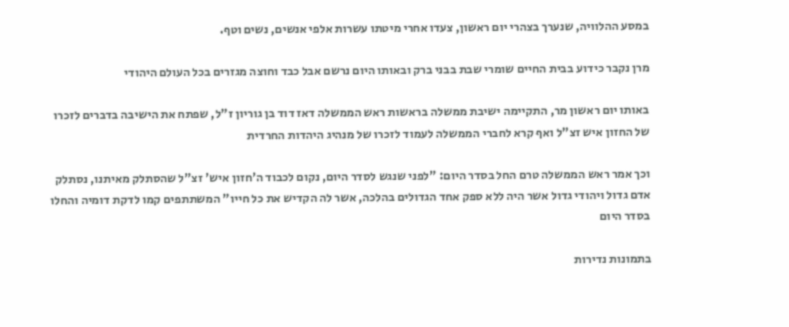במסע ההלוויה, שנערך בצהרי יום ראשון, צעדו אחרי מיטתו עשרות אלפי אנשים, נשים וטף.

מרן נקבר כידוע בבית החיים שומרי שבת בבני ברק ובאותו היום נרשם אבל כבד וחוצה מגזרים בכל העולם היהודי

באותו יום ראשון מר, התקיימה ישיבת ממשלה בראשות ראש הממשלה דאז דוד בן גוריון ז"ל, שפתח את הישיבה בדברים לזכרו של החזון איש זצ"ל ואף קרא לחברי הממשלה לעמוד לזכרו של מנהיג היהדות החרדית

וכך אמר ראש הממשלה טרם החל בסדר היום: "לפני שנגש לסדר היום, נקום לכבוד ה'חזון איש' זצ"ל שהסתלק מאיתנו, נסתלק אדם גדול ויהודי גדול אשר היה ללא ספק אחד הגדולים בהלכה, אשר לה הקדיש את כל חייו" המשתתפים קמו לדקת דומיה והחלו בסדר היום

בתמונות נדירות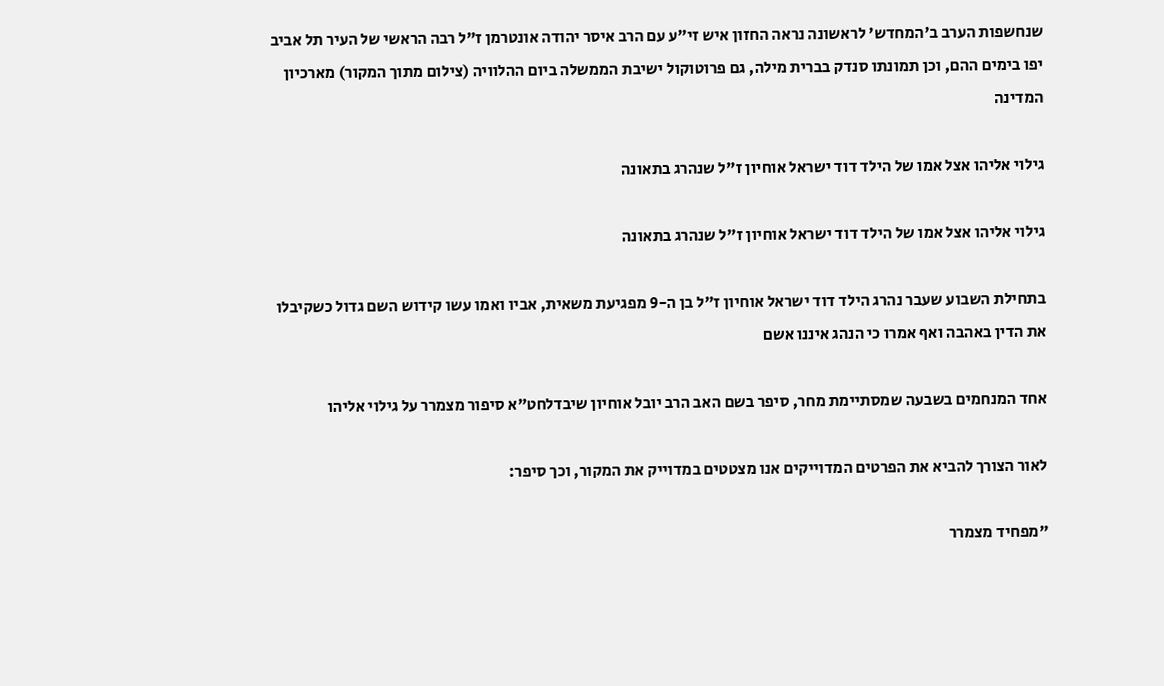שנחשפות הערב ב'המחדש' לראשונה נראה החזון איש זי"ע עם הרב איסר יהודה אונטרמן ז"ל רבה הראשי של העיר תל אביב יפו בימים ההם, וכן תמונתו סנדק בברית מילה, גם פרוטוקול ישיבת הממשלה ביום ההלוויה (צילום מתוך המקור) מארכיון המדינה

גילוי אליהו אצל אמו של הילד דוד ישראל אוחיון ז"ל שנהרג בתאונה

גילוי אליהו אצל אמו של הילד דוד ישראל אוחיון ז"ל שנהרג בתאונה

בתחילת השבוע שעבר נהרג הילד דוד ישראל אוחיון ז"ל בן ה-9 מפגיעת משאית, אביו ואמו עשו קידוש השם גדול כשקיבלו את הדין באהבה ואף אמרו כי הנהג איננו אשם

אחד המנחמים בשבעה שמסתיימת מחר, סיפר בשם האב הרב יובל אוחיון שיבדלחט"א סיפור מצמרר על גילוי אליהו

לאור הצורך להביא את הפרטים המדוייקים אנו מצטטים במדוייק את המקור, וכך סיפר:

"מפחיד מצמרר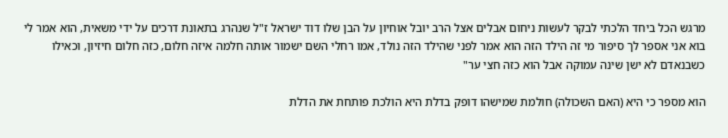מרגש הכל ביחד הלכתי לבקר לעשות ניחום אבלים אצל הרב יובל אוחיון על הבן שלו דוד ישראל ז"ל שנהרג בתאונת דרכים על ידי משאית, הוא אמר לי בוא אני אספר לך סיפור מי זה הילד הזה הוא אמר לפני שהילד הזה נולד, אמו רחלי השם ישמור אותה חלמה איזה חלום, כזה חלום חיזיון, וכאילו כשבנאדם לא ישן שינה עמוקה אבל הוא כזה חצי ער"

הוא מספר כי היא (האם השכולה) חולמת שמישהו דופק בדלת היא הולכת פותחת את הדלת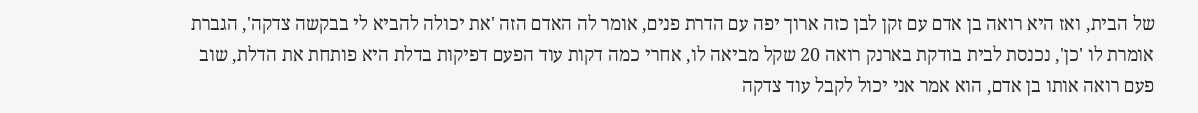של הבית, ואז היא רואה בן אדם עם זקן לבן כזה ארוך יפה עם הדרת פנים, אומר לה האדם הזה 'את יכולה להביא לי בבקשה צדקה', הגברת אומרת לו 'כן', נכנסת לבית בודקת בארנק רואה 20 שקל מביאה לו, אחרי כמה דקות עוד הפעם דפיקות בדלת היא פותחת את הדלת, שוב פעם רואה אותו בן אדם, הוא אמר אני יכול לקבל עוד צדקה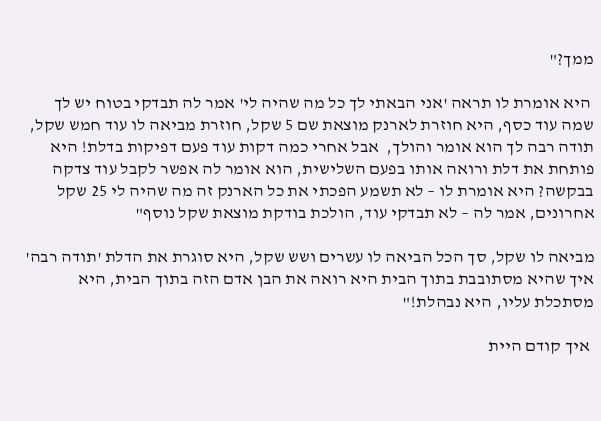ממך?"

 היא אומרת לו תראה 'אני הבאתי לך כל מה שהיה לי' אמר לה תבדקי בטוח יש לך שמה עוד כסף, היא חוזרת לארנק מוצאת שם 5 שקל, חוזרת מביאה לו עוד חמש שקל, תודה רבה לך הוא אומר והולך,  אבל אחרי כמה דקות עוד פעם דפיקות בדלת! היא פותחת את דלת ורואה אותו בפעם השלישית, הוא אומר לה אפשר לקבל עוד צדקה בבקשה? היא אומרת לו – לא תשמע הפכתי את כל הארנק זה מה שהיה לי 25 שקל אחרונים, אמר לה – לא תבדקי עוד, הולכת בודקת מוצאת שקל נוסף"

מביאה לו שקל, סך הכל הביאה לו עשרים ושש שקל, היא סוגרת את הדלת 'תודה רבה' איך שהיא מסתובבת בתוך הבית היא רואה את הבן אדם הזה בתוך הבית, היא מסתכלת עליו, היא נבהלת!"

 איך קודם היית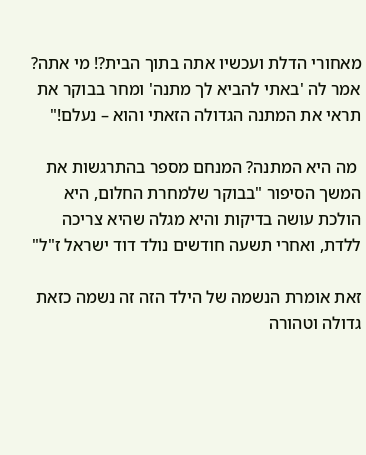מאחורי הדלת ועכשיו אתה בתוך הבית?! מי אתה? אמר לה 'באתי להביא לך מתנה' ומחר בבוקר את תראי את המתנה הגדולה הזאתי והוא – נעלם!"

 מה היא המתנה? המנחם מספר בהתרגשות את המשך הסיפור "בבוקר שלמחרת החלום, היא הולכת עושה בדיקות והיא מגלה שהיא צריכה ללדת, ואחרי תשעה חודשים נולד דוד ישראל ז"ל"

זאת אומרת הנשמה של הילד הזה זה נשמה כזאת גדולה וטהורה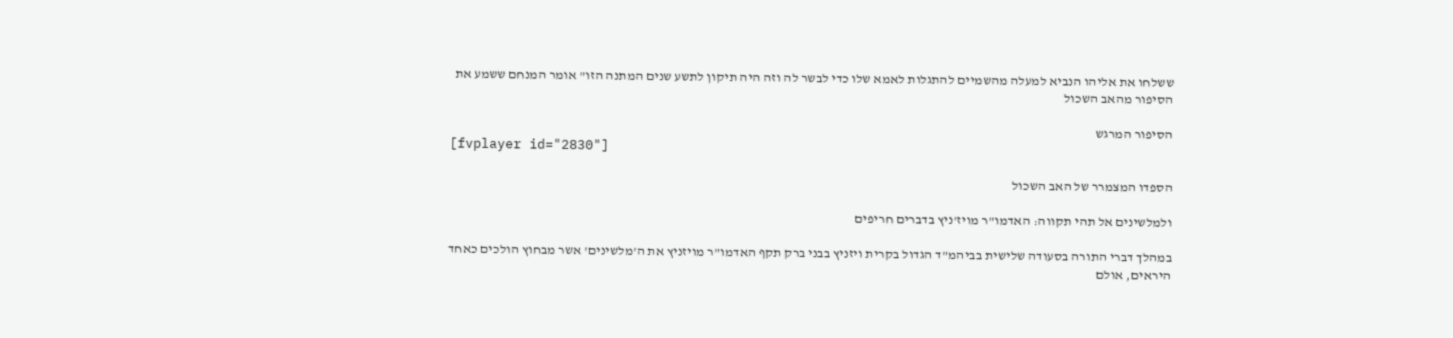ששלחו את אליהו הנביא למעלה מהשמיים להתגלות לאמא שלו כדי לבשר לה וזה היה תיקון לתשע שנים המתנה הזו" אומר המנחם ששמע את הסיפור מהאב השכול

הסיפור המרגש
[fvplayer id="2830"]

הספדו המצמרר של האב השכול

ולמלשינים אל תהי תקווה: האדמו"ר מויז'ניץ בדברים חריפים

במהלך דברי התורה בסעודה שלישית בביהמ"ד הגדול בקרית ויזניץ בבני ברק תקף האדמו"ר מויזניץ את ה'מלשינים' אשר מבחוץ הולכים כאחד היראים, אולם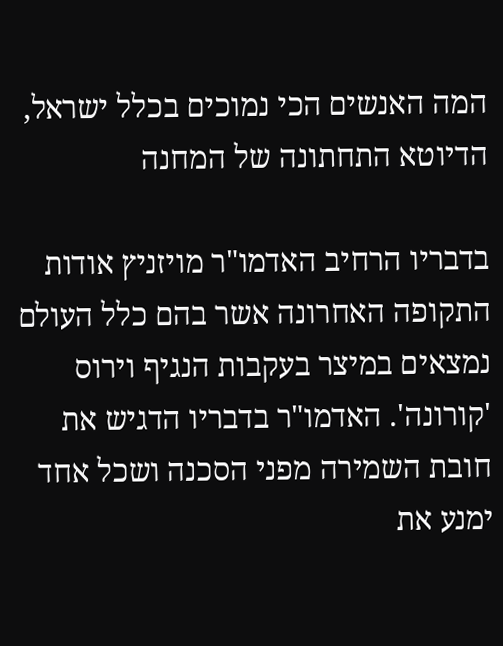המה האנשים הכי נמוכים בכלל ישראל, הדיוטא התחתונה של המחנה

בדבריו הרחיב האדמו"ר מויזניץ אודות התקופה האחרונה אשר בהם כלל העולם נמצאים במיצר בעקבות הנגיף וירוס 'קורונה'. האדמו"ר בדבריו הדגיש את חובת השמירה מפני הסכנה ושכל אחד ימנע את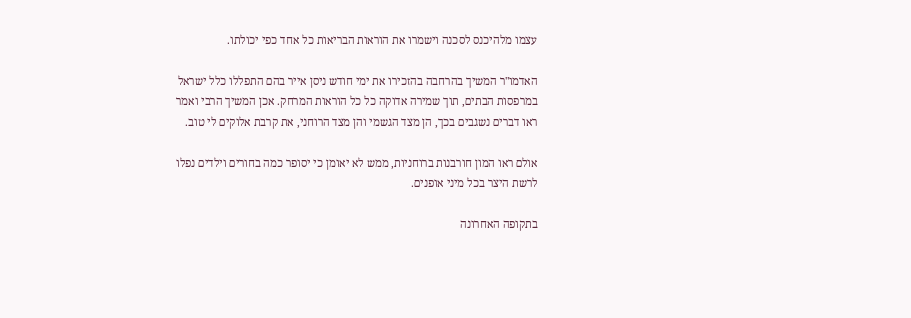עצמו מלהיכנס לסכנה וישמרו את הוראות הבריאות כל אחד כפי יכולתו.

האדמו"ר המשיך בהרחבה בהזכירו את ימי חודש ניסן אייר בהם התפללו כלל ישראל במרפסות הבתים, תוך שמירה אדוקה כל כל הוראות המרחק. אכן המשיך הרבי ואמר ראו דברים נשגבים בכך, הן מצד הגשמי והן מצד הרוחני, את קרבת אלוקים לי טוב.

אולם ראו המון חורבנות ברוחניות, ממש לא יאומן כי יסופר כמה בחורים וילדים נפלו לרשת היצר בכל מיני אופנים.

בתקופה האחרונה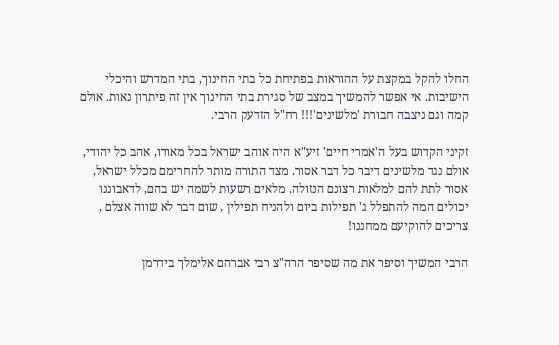החלו להקל במקצת על ההוראות בפתיחת כל בתי החינוך, בתי המדרש והיכלי הישיבות. אי אפשר להמשיך במצב של סגירת בתי החינוך אין זה פיתרון נאות. אולם קמה וגם ניצבה חבורת 'מלשינים'!!! רח"ל הזדעק הרבי.

זקיני הקדוש בעל ה'אמרי חיים' זיע"א היה אוהב ישראל בכל מאודו, אהב כל יהודי, אולם נגד מלשינים דיבר כל דבר אסור. מצד התורה מותר להחרימם מכלל ישראל, אסור לתת להם למלאות רצונם הנזולה. מלאים רשעות לשמה יש בהם, לדאבוננו יכולים המה להתפלל ג' תפילות ביום ולהניח תפילין , שום דבר לא שווה אצלם , צריכים להוקיעם ממחננו!

הרבי המשיך וסיפר את מה שסיפר הרה"צ רבי אברהם אלימלך בידרמן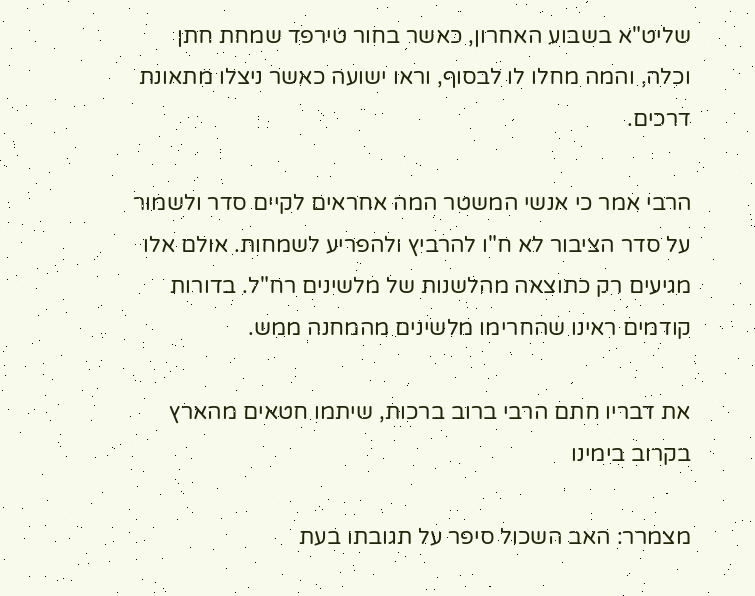שליט"א בשבוע האחרון, כאשר בחור טירפד שמחת חתן וכלה, והמה מחלו לו לבסוף, וראו ישועה כאשר ניצלו מתאונת דרכים.

הרבי אמר כי אנשי המשטר המה אחראים לקיים סדר ולשמור על סדר הציבור לא ח"ו להרביץ ולהפריע לשמחות. אולם אלו מגיעים רק כתוצאה מהלשנות של מלשינים רח"ל. בדורות קודמים ראינו שהחרימו מלשינים מהמחנה ממש.

את דבריו חתם הרבי ברוב ברכות, שיתמו חטאים מהארץ בקרוב בימינו

מצמרר: האב השכול סיפר על תגובתו בעת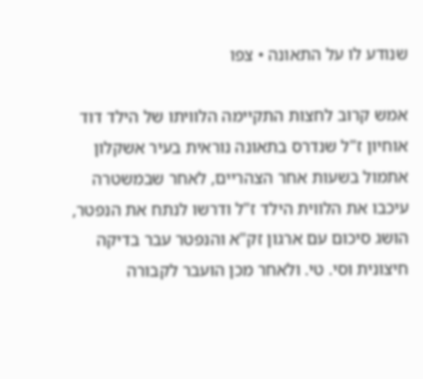שנודע לו על התאונה • צפו

אמש קרוב לחצות התקיימה הלוויתו של הילד דוד אוחיון ז"ל שנדרס בתאונה נוראית בעיר אשקלון אתמול בשעות אחר הצהריים, לאחר שבמשטרה עיכבו את הלווית הילד ז"ל ודרשו לנתח את הנפטר, הושג סיכום עם ארגון זק"א והנפטר עבר בדיקה חיצונית וסי. טי. ולאחר מכן הועבר לקבורה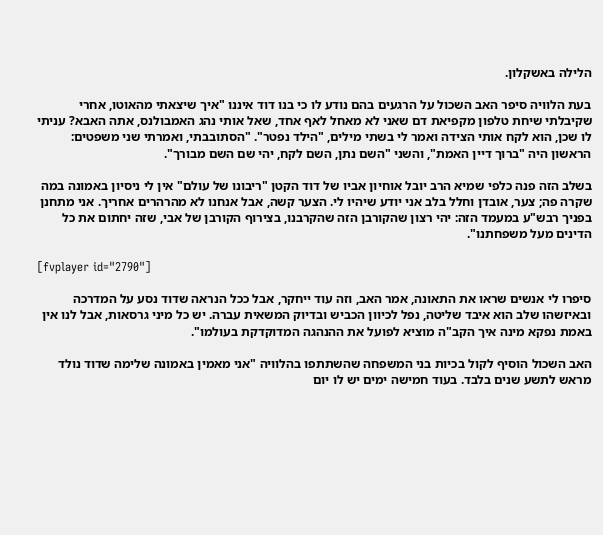הלילה באשקלון.

בעת הלוויה סיפר האב השכול על הרגעים בהם נודע לו כי בנו דוד איננו "איך שיצאתי מהאוטו, אחרי שקיבלתי שיחת טלפון מקפיאת דם שאני לא מאחל לאף אחד, שאל אותי נהג האמבולנס, אתה האבא? עניתי לו שכן, הוא לקח אותי הצידה ואמר לי בשתי מילים, "הילד נפטר". "הסתובבתי, ואמרתי שני משפטים: הראשון היה "ברוך דיין האמת", והשני "השם נתן, השם לקח, יהי שם השם מבורך".

בשלב הזה פנה כלפי שמיא הרב יובל אוחיון אביו של דוד הקטן "ריבונו של עולם" אין לי ניסיון באמונה במה שקרה פה; צער, אובדן וחלל בלב אני יודע שיהיו לי. הצער קשה, אבל אנחנו לא מהרהרים אחריך. אני מתחנן בפניך רבש"ע במעמד הזה: יהי רצון שהקורבן הזה שהקרבנו, בצירוף הקורבן של אבי, שזה יחתום את כל הדינים מעל משפחתנו".

[fvplayer id="2790"]

סיפרו לי אנשים שראו את התאונה, אמר האב, וזה עוד ייחקר, אבל ככל הנראה שדוד נסע על המדרכה ובאיזשהו שלב הוא איבד שליטה, נפל לכיוון הכביש ובדיוק המשאית עברה. יש כל מיני גרסאות, אבל לנו אין באמת נפקא מינה איך הקב"ה מוציא לפועל את ההנהגה המדוקדקת בעולמו".

האב השכול הוסיף לקול בכיות בני המשפחה שהשתתפו בהלוויה "אני מאמין באמונה שלימה שדוד נולד מראש לתשע שנים בלבד. בעוד חמישה ימים יש לו יום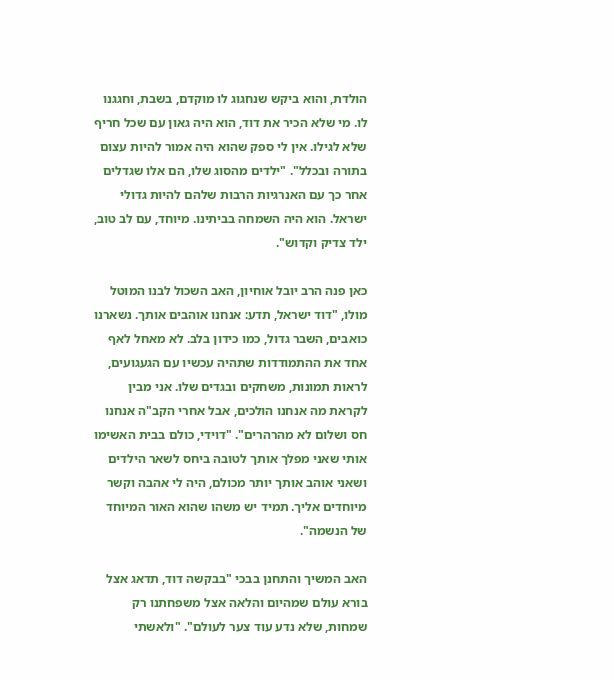הולדת, והוא ביקש שנחגוג לו מוקדם, בשבת, וחגגנו לו. מי שלא הכיר את דוד, הוא היה גאון עם שכל חריף שלא לגילו. אין לי ספק שהוא היה אמור להיות עצום בתורה ובכלל". "ילדים מהסוג שלו, הם אלו שגדלים אחר כך עם האנרגיות הרבות שלהם להיות גדולי ישראל. הוא היה השמחה בביתינו. מיוחד, עם לב טוב, ילד צדיק וקדוש".

כאן פנה הרב יובל אוחיון, האב השכול לבנו המוטל מולו, "דוד ישראל, תדע: אנחנו אוהבים אותך. נשארנו כואבים, השבר גדול, כמו כידון בלב. לא מאחל לאף אחד את ההתמודדות שתהיה עכשיו עם הגעגועים, לראות תמונות, משחקים ובגדים שלו. אני מבין לקראת מה אנחנו הולכים, אבל אחרי הקב"ה אנחנו חס ושלום לא מהרהרים". "דוידי, כולם בבית האשימו אותי שאני מפלך אותך לטובה ביחס לשאר הילדים ושאני אוהב אותך יותר מכולם, היה לי אהבה וקשר מיוחדים אליך. תמיד יש משהו שהוא האור המיוחד של הנשמה".

האב המשיך והתחנן בבכי "בבקשה דוד, תדאג אצל בורא עולם שמהיום והלאה אצל משפחתנו רק שמחות, שלא נדע עוד צער לעולם". "ולאשתי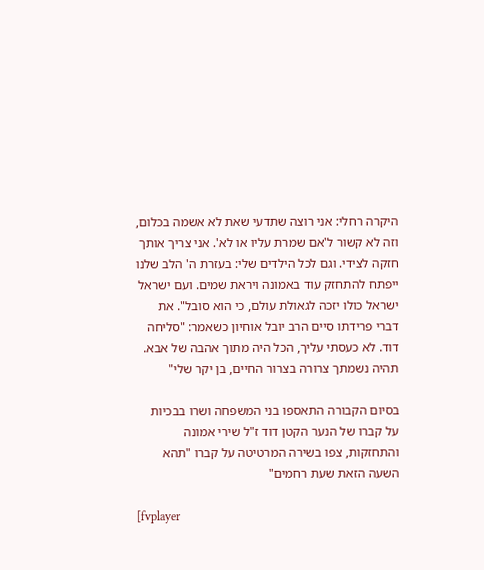היקרה רחלי: אני רוצה שתדעי שאת לא אשמה בכלום, וזה לא קשור ל'אם שמרת עליו או לא'. אני צריך אותך חזקה לצידי. וגם לכל הילדים שלי: בעזרת ה' הלב שלנו ייפתח להתחזק עוד באמונה ויראת שמים. ועם ישראל ישראל כולו יזכה לגאולת עולם, כי הוא סובל". את דברי פרידתו סיים הרב יובל אוחיון כשאמר: "סליחה דוד. לא כעסתי עליך, הכל היה מתוך אהבה של אבא. תהיה נשמתך צרורה בצרור החיים, בן יקר שלי"

בסיום הקבורה התאספו בני המשפחה ושרו בבכיות על קברו של הנער הקטן דוד ז"ל שירי אמונה והתחזקות, צפו בשירה המרטיטה על קברו "תהא השעה הזאת שעת רחמים"

[fvplayer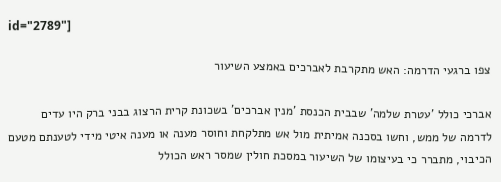id="2789"]

צפו ברגעי הדרמה: האש מתקרבת לאברכים באמצע השיעור

אברכי כולל 'עטרת שלמה' שבבית הכנסת 'מנין אברכים' בשכונת קרית הרצוג בבני ברק היו עדים לדרמה של ממש, וחשו בסכנה אמיתית מול אש מתלקחת וחוסר מענה או מענה איטי מידי לטענתם מטעם הכיבוי, מתברר כי בעיצומו של השיעור במסכת חולין שמסר ראש הכולל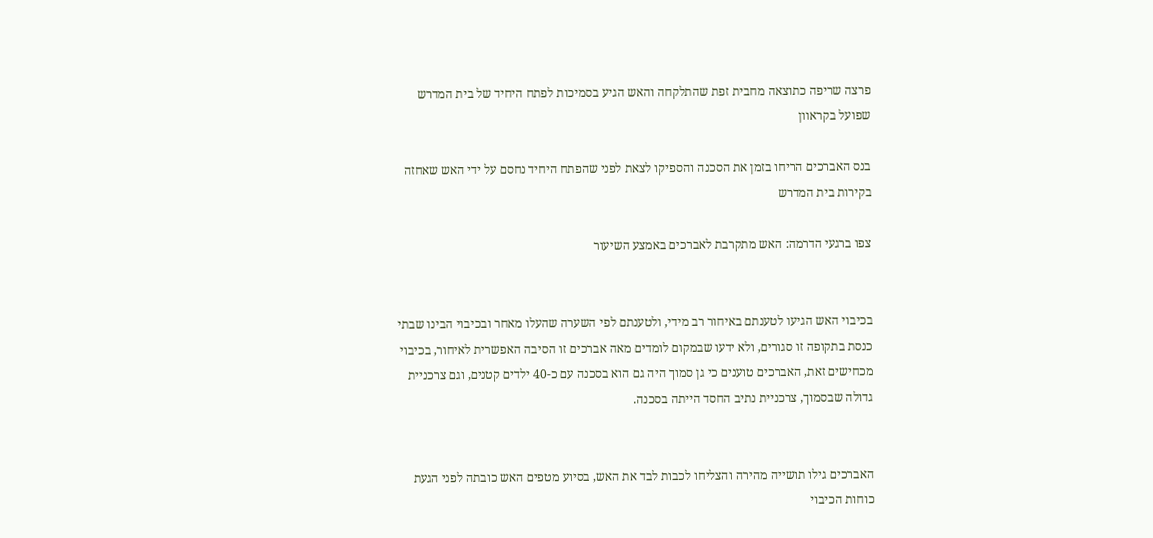פרצה שריפה כתוצאה מחבית זפת שהתלקחה והאש הגיע בסמיכות לפתח היחיד של בית המדרש שפועל בקראוון

בנס האברכים הריחו בזמן את הסכנה והספיקו לצאת לפני שהפתח היחיד נחסם על ידי האש שאחזה בקירות בית המדרש

צפו ברגעי הדרמה: האש מתקרבת לאברכים באמצע השיעור


בכיבוי האש הגיעו לטענתם באיחור רב מידי, ולטענתם לפי השערה שהעלו מאחר ובכיבוי הבינו שבתי כנסת בתקופה זו סגורים, ולא ידעו שבמקום לומדים מאה אברכים זו הסיבה האפשרית לאיחור, בכיבוי מכחישים זאת, האברכים טוענים כי גן סמוך היה גם הוא בסכנה עם כ-40 ילדים קטנים, וגם צרכניית גדולה שבסמוך, צרכניית נתיב החסד הייתה בסכנה.


האברכים גילו תושייה מהירה והצליחו לכבות לבד את האש, בסיוע מטפים האש כובתה לפני הגעת כוחות הכיבוי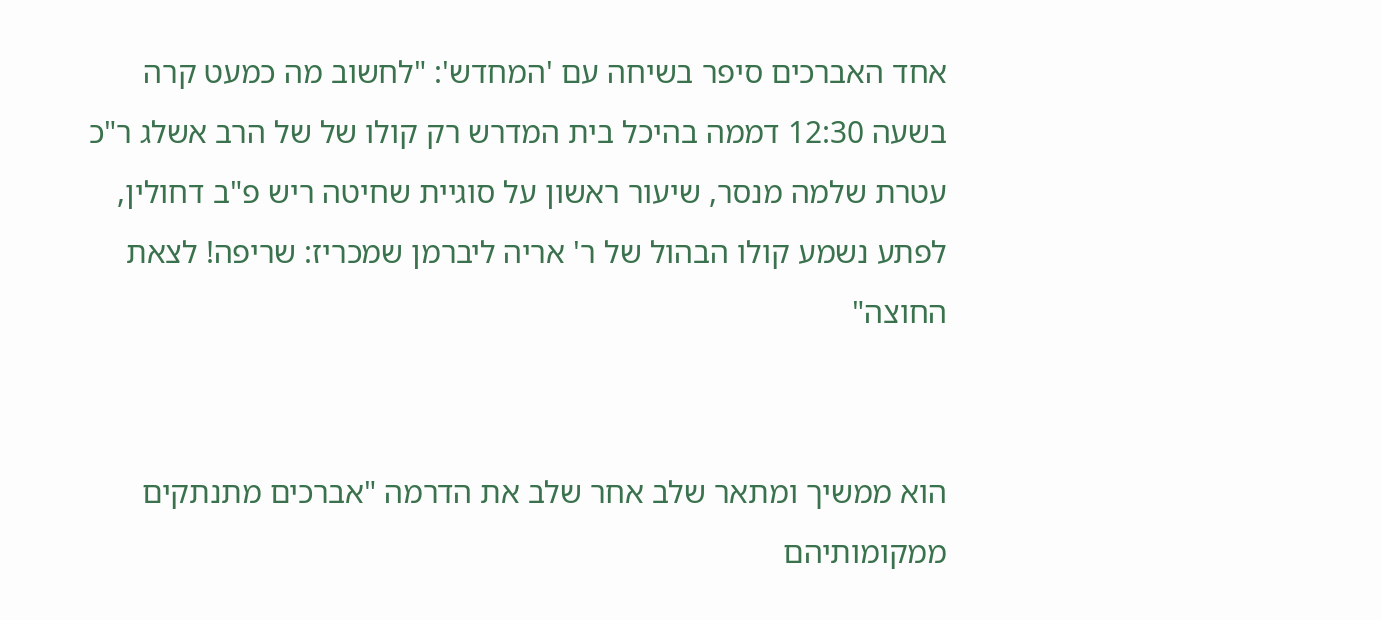אחד האברכים סיפר בשיחה עם 'המחדש': "לחשוב מה כמעט קרה בשעה 12:30 דממה בהיכל בית המדרש רק קולו של של הרב אשלג ר"כ עטרת שלמה מנסר, שיעור ראשון על סוגיית שחיטה ריש פ"ב דחולין,  לפתע נשמע קולו הבהול של ר' אריה ליברמן שמכריז: שריפה! לצאת החוצה"


הוא ממשיך ומתאר שלב אחר שלב את הדרמה "אברכים מתנתקים ממקומותיהם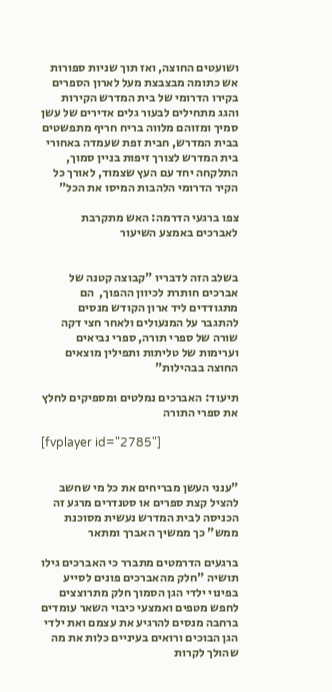ושועטים החוצה, ואז תוך שניות ספורות אש כתומה מבצבצת מעל לארון הספרים בקירו הדרומי של בית המדרש הקירות והגג מתחילים לבעור גלים אדירים של עשן סמיך ומזוהם מלווה בריח חריף מתפשטים בבית המדרש, חבית זפת שעמדה באחורי בית המדרש לצורך זיפות בניין סמוך, התלקחה יחד עם העץ שצמוד, לאורך כל הקיר הדרומי הלהבות המיסו את הכל"

צפו ברגעי הדרמה: האש מתקרבת לאברכים באמצע השיעור


בשלב הזה לדבריו "קבוצה קטנה של אברכים חותרת לכיוון ההפוך,  הם מתגודדים ליד ארון הקודש מנסים להתגבר על המנעולים ולאחר חצי דקה שורה של ספרי תורה, ספרי נביאים וערימות של טליתות ותפילין מוצאים החוצה בבהילות"

תיעוד: האברכים נמלטים ומספיקים לחלץ את ספרי התורה

[fvplayer id="2785"]


"ענני העשן מבריחים את כל מי שחשב להציל קצת ספרים או סטנדרים מרגע זה הכניסה לבית המדרש נעשית מסוכנת ממש" כך ממשיך האברך ומתאר

ברגעים הדרמטים מתברר כי האברכים גילו תושיה "חלק מהאברכים פונים לסייע בפינוי ילדי הגן הסמוך חלק מתרוצצים לחפש מטפים ואמצעי כיבוי השאר עומדים ברחבה מנסים להרגיע את עצמם ואת ילדי הגן הבוכים ורואים בעיניים כלות את מה שהולך לקרות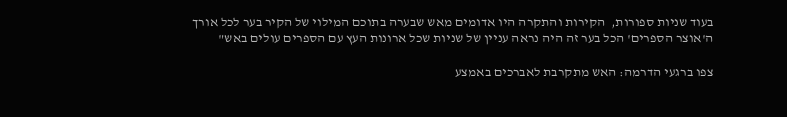בעוד שניות ספורות,  הקירות והתקרה היו אדומים מאש שבערה בתוכם המילוי של הקיר בער לכל אורך ה'אוצר הספרים' הכל בער זה היה נראה עניין של שניות שכל ארונות העץ עם הספרים עולים באש"

צפו ברגעי הדרמה: האש מתקרבת לאברכים באמצע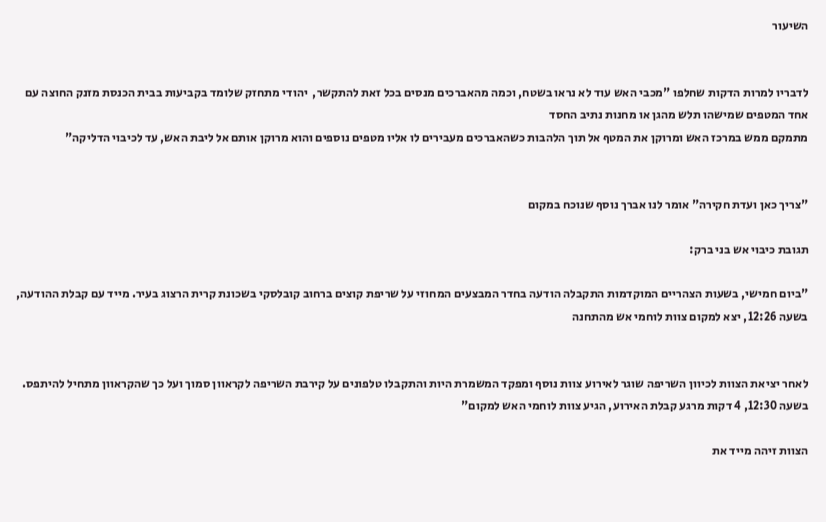השיעור


לדבריו למרות הדקות שחלפו "מכבי האש עוד לא נראו בשטח, וכמה מהאברכים מנסים בכל זאת להתקשר,  יהודי מתחזק שלומד בקביעות בבית הכנסת מזנק החוצה עם אחד המטפים שמישהו תלש מהגן או מחנות נתיב החסד
מתמקם ממש במרכז האש ומרוקן את המטף אל תוך הלהבות כשהאברכים מעבירים לו אליו מטפים נוספים והוא מרוקן אותם אל ליבת האש, עד לכיבוי הדליקה"


"צריך כאן ועדת חקירה" אומר לנו אברך נוסף שנוכח במקום

תגובת כיבוי אש בני ברק:

"ביום חמישי, בשעות הצהריים המוקדמות התקבלה הודעה בחדר המבצעים המחוזי על שריפת קוצים ברחוב קובלסקי בשכונת קרית הרצוג בעיר. מייד עם קבלת ההודעה, בשעה 12:26, יצא למקום צוות לוחמי אש מהתחנה


לאחר יציאת הצוות לכיוון השריפה שוגר לאירוע צוות נוסף ומפקד המשמרת היות והתקבלו טלפונים על קירבת השריפה לקראוון סמוך ועל כך שהקראוון מתחיל להיתפס. בשעה 12:30, 4 דקות מרגע קבלת האירוע, הגיע צוות לוחמי האש למקום"

הצוות זיהה מייד את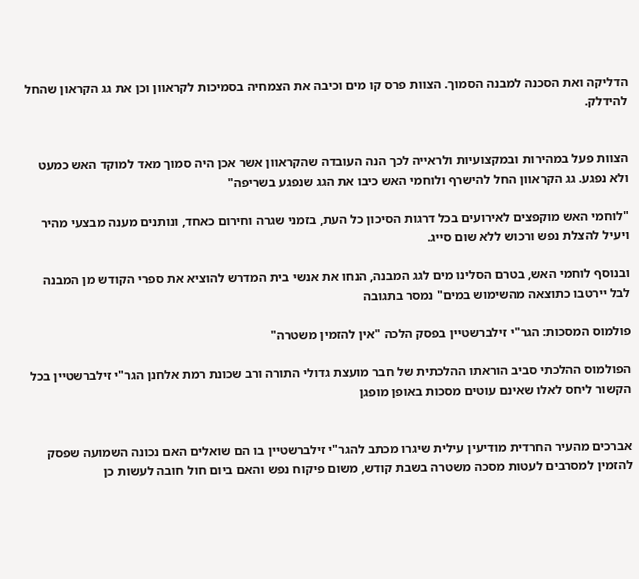הדליקה ואת הסכנה למבנה הסמוך. הצוות פרס קו מים וכיבה את הצמחיה בסמיכות לקראוון וכן את גג הקראון שהחל להידלק.


הצוות פעל במהירות ובמקצועיות ולראייה לכך הנה העובדה שהקראוון אשר אכן היה סמוך מאד למוקד האש כמעט ולא נפגע. גג הקראוון החל להישרף ולוחמי האש כיבו את הגג שנפגע בשריפה"

"לוחמי האש מוקפצים לאירועים בכל דרגות הסיכון כל העת, בזמני שגרה וחירום כאחד, ונותנים מענה מבצעי מהיר ויעיל להצלת נפש ורכוש ללא שום סייג.

ובנוסף לוחמי האש, בטרם הסלינו מים לגג המבנה, הנחו את אנשי בית המדרש להוציא את ספרי הקודש מן המבנה לבל יירטבו כתוצאה מהשימוש במים" נמסר בתגובה

פולמוס המסכות: הגר"י זילברשטיין בפסק הלכה "אין להזמין משטרה"

הפולמוס ההלכתי סביב הוראתו ההלכתית של חבר מועצת גדולי התורה ורב שכונת רמת אלחנן הגר"י זילברשטיין בכל הקשור ליחס לאלו שאינם עוטים מסכות באופן מופגן


אברכים מהעיר החרדית מודיעין עילית שיגרו מכתב להגר"י זילברשטיין בו הם שואלים האם נכונה השמועה שפסק להזמין למסרבים לעטות מסכה משטרה בשבת קודש, משום פיקוח נפש והאם ביום חול חובה לעשות כן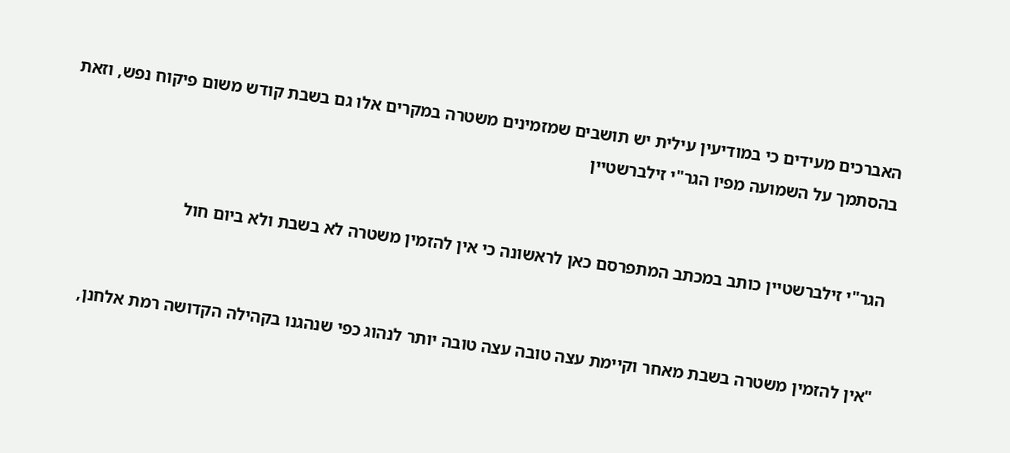האברכים מעידים כי במודיעין עילית יש תושבים שמזמינים משטרה במקרים אלו גם בשבת קודש משום פיקוח נפש, וזאת בהסתמך על השמועה מפיו הגר"י זילברשטיין


הגר"י זילברשטיין כותב במכתב המתפרסם כאן לראשונה כי אין להזמין משטרה לא בשבת ולא ביום חול


"אין להזמין משטרה בשבת מאחר וקיימת עצה טובה עצה טובה יותר לנהוג כפי שנהגנו בקהילה הקדושה רמת אלחנן,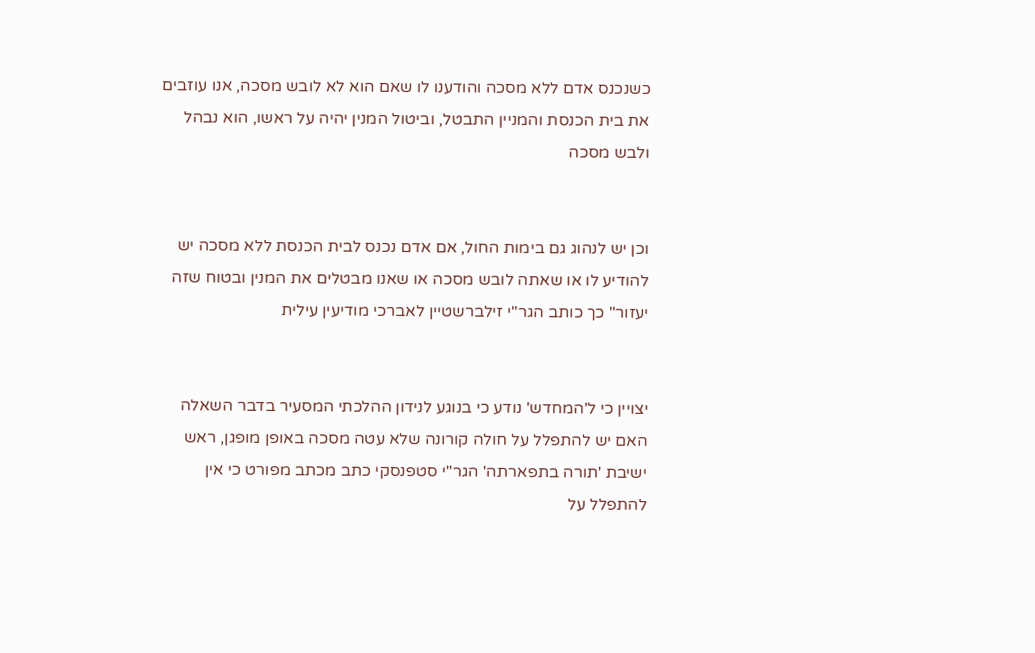כשנכנס אדם ללא מסכה והודענו לו שאם הוא לא לובש מסכה, אנו עוזבים את בית הכנסת והמניין התבטל, וביטול המנין יהיה על ראשו, הוא נבהל ולבש מסכה


וכן יש לנהוג גם בימות החול, אם אדם נכנס לבית הכנסת ללא מסכה יש להודיע לו או שאתה לובש מסכה או שאנו מבטלים את המנין ובטוח שזה יעזור" כך כותב הגר"י זילברשטיין לאברכי מודיעין עילית


יצויין כי ל'המחדש' נודע כי בנוגע לנידון ההלכתי המסעיר בדבר השאלה האם יש להתפלל על חולה קורונה שלא עטה מסכה באופן מופגן, ראש ישיבת 'תורה בתפארתה' הגר"י סטפנסקי כתב מכתב מפורט כי אין להתפלל על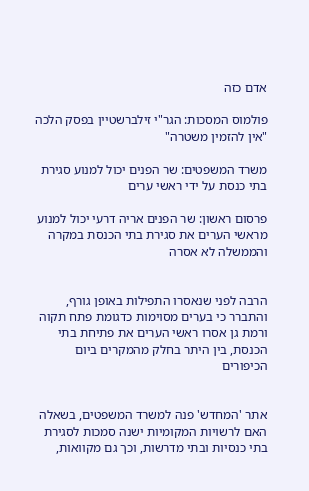אדם כזה

פולמוס המסכות: הגר"י זילברשטיין בפסק הלכה "אין להזמין משטרה"

משרד המשפטים: שר הפנים יכול למנוע סגירת בתי כנסת על ידי ראשי ערים

פרסום ראשון: שר הפנים אריה דרעי יכול למנוע מראשי הערים את סגירת בתי הכנסת במקרה והממשלה לא אסרה


הרבה לפני שנאסרו התפילות באופן גורף, והתברר כי בערים מסוימות כדגומת פתח תקוה ורמת גן אסרו ראשי הערים את פתיחת בתי הכנסת, בין היתר בחלק מהמקרים ביום הכיפורים


אתר 'המחדש' פנה למשרד המשפטים, בשאלה האם לרשויות המקומיות ישנה סמכות לסגירת בתי כנסיות ובתי מדרשות, וכך גם מקוואות,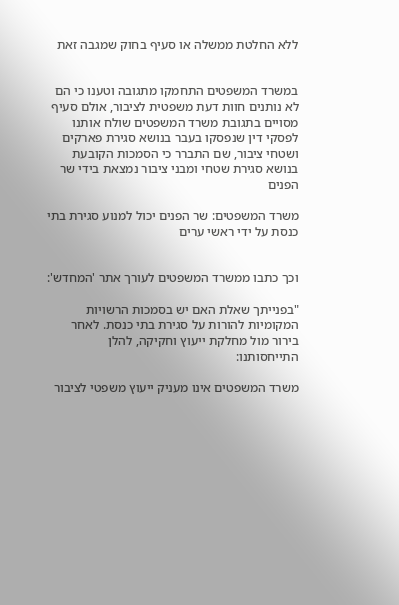ללא החלטת ממשלה או סעיף בחוק שמגבה זאת


במשרד המשפטים התחמקו מתגובה וטענו כי הם לא נותנים חוות דעת משפטית לציבור, אולם סעיף מסויים בתגובת משרד המשפטים שולח אותנו לפסקי דין שנפסקו בעבר בנושא סגירת פארקים ושטחי ציבור, שם התברר כי הסמכות הקובעת בנושא סגירת שטחי ומבני ציבור נמצאת בידי שר הפנים

משרד המשפטים: שר הפנים יכול למנוע סגירת בתי כנסת על ידי ראשי ערים


וכך כתבו ממשרד המשפטים לעורך אתר 'המחדש':

"בפנייתך שאלת האם יש בסמכות הרשויות המקומיות להורות על סגירת בתי כנסת. לאחר בירור מול מחלקת ייעוץ וחקיקה, להלן התייחסותנו:

משרד המשפטים אינו מעניק ייעוץ משפטי לציבור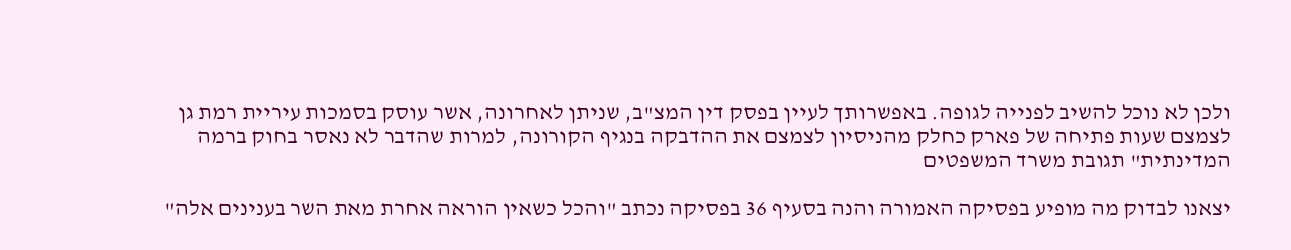ולכן לא נוכל להשיב לפנייה לגופה. באפשרותך לעיין בפסק דין המצ"ב, שניתן לאחרונה, אשר עוסק בסמכות עיריית רמת גן לצמצם שעות פתיחה של פארק כחלק מהניסיון לצמצם את ההדבקה בנגיף הקורונה, למרות שהדבר לא נאסר בחוק ברמה המדינתית" תגובת משרד המשפטים

יצאנו לבדוק מה מופיע בפסיקה האמורה והנה בסעיף 36 בפסיקה נכתב "והכל כשאין הוראה אחרת מאת השר בענינים אלה"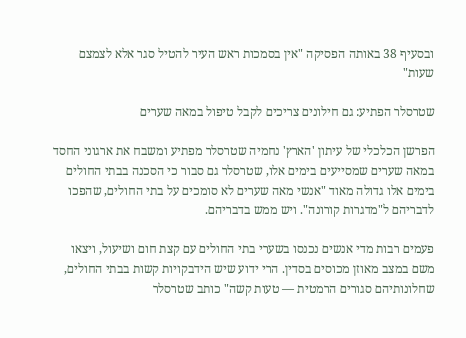ובסעיף 38 באותה הפסיקה "אין בסמכות ראש העיר להטיל סגר אלא לצמצם שעות"

שטרסלר הפתיע: גם חילונים צריכים לקבל טיפול במאה שערים

הפרשן הכלכלי של עיתון 'הארץ' נחמיה שטרסלר מפתיע ומשבח את ארגוני החסד במאה שערים שמסייעים בימים אלו, שטרסלר גם סבור כי הסכנה בבתי החולים בימים אלו גדולה מאוד "אנשי מאה שערים לא סומכים על בתי החולים, שהפכו לדבריהם ל"מדגרות קורונה". ויש ממש בדבריהם.

פעמים רבות מדי אנשים נכנסו בשערי בתי החולים עם קצת חום ושיעול, ויצאו משם במצב מאוזן מכוסים בסדין. הרי ידוע שיש הידבקויות קשות בבתי החולים, שחלונותיהם סגורים הרמטית — טעות קשה" כותב שטרסלר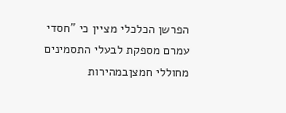הפרשן הכלכלי מציין כי "חסדי עמרם מספקת לבעלי התסמינים מחוללי חמצןבמהירות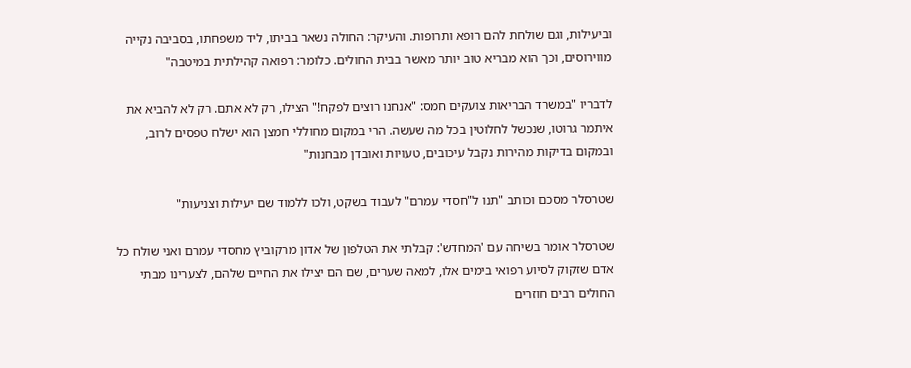וביעילות, וגם שולחת להם רופא ותרופות. והעיקר: החולה נשאר בביתו, ליד משפחתו, בסביבה נקייה מווירוסים, וכך הוא מבריא טוב יותר מאשר בבית החולים. כלומר: רפואה קהילתית במיטבה"

לדבריו "במשרד הבריאות צועקים חמס: "אנחנו רוצים לפקח!" הצילו, רק לא אתם. רק לא להביא את איתמר גרוטו, שנכשל לחלוטין בכל מה שעשה. הרי במקום מחוללי חמצן הוא ישלח טפסים לרוב, ובמקום בדיקות מהירות נקבל עיכובים, טעויות ואובדן מבחנות"

שטרסלר מסכם וכותב "תנו ל"חסדי עמרם" לעבוד בשקט, ולכו ללמוד שם יעילות וצניעות"

שטרסלר אומר בשיחה עם 'המחדש': קבלתי את הטלפון של אדון מרקוביץ מחסדי עמרם ואני שולח כל אדם שזקוק לסיוע רפואי בימים אלו, למאה שערים, שם הם יצילו את החיים שלהם, לצערינו מבתי החולים רבים חוזרים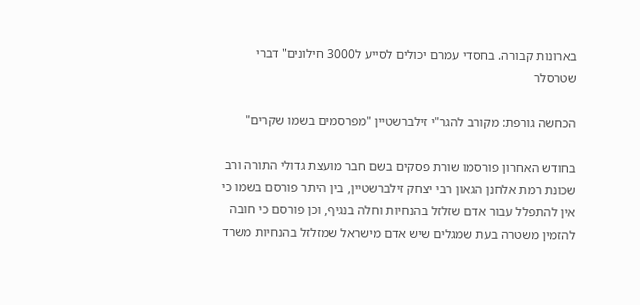בארונות קבורה. בחסדי עמרם יכולים לסייע ל3000 חילונים" דברי שטרסלר

הכחשה גורפת: מקורב להגר"י זילברשטיין "מפרסמים בשמו שקרים"

בחודש האחרון פורסמו שורת פסקים בשם חבר מועצת גדולי התורה ורב שכונת רמת אלחנן הגאון רבי יצחק זילברשטיין, בין היתר פורסם בשמו כי אין להתפלל עבור אדם שזלזל בהנחיות וחלה בנגיף, וכן פורסם כי חובה להזמין משטרה בעת שמגלים שיש אדם מישראל שמזלזל בהנחיות משרד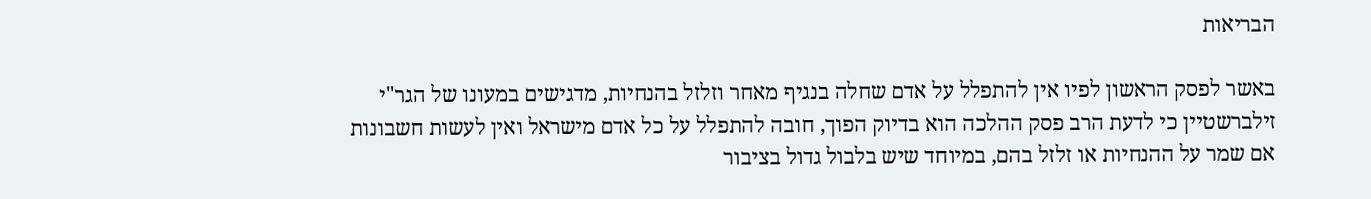הבריאות

באשר לפסק הראשון לפיו אין להתפלל על אדם שחלה בנגיף מאחר וזלזל בהנחיות, מדגישים במעונו של הגר"י זילברשטיין כי לדעת הרב פסק ההלכה הוא בדיוק הפוך, חובה להתפלל על כל אדם מישראל ואין לעשות חשבונות אם שמר על ההנחיות או זלזל בהם, במיוחד שיש בלבול גדול בציבור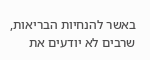באשר להנחיות הבריאות, שרבים לא יודעים את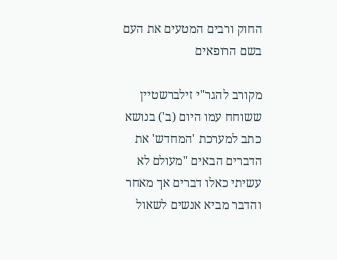החוק ורבים המטעים את העם בשם הרופאים

מקורב להגר"י זילברשטיין ששוחח עמו היום (ב') בנושא כתב למערכת 'המחדש' את הדברים הבאים "מעולם לא עשיתי כאלו דברים אך מאחר והדבר מביא אנשים לשאול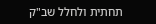תחתית ולחלל שב"ק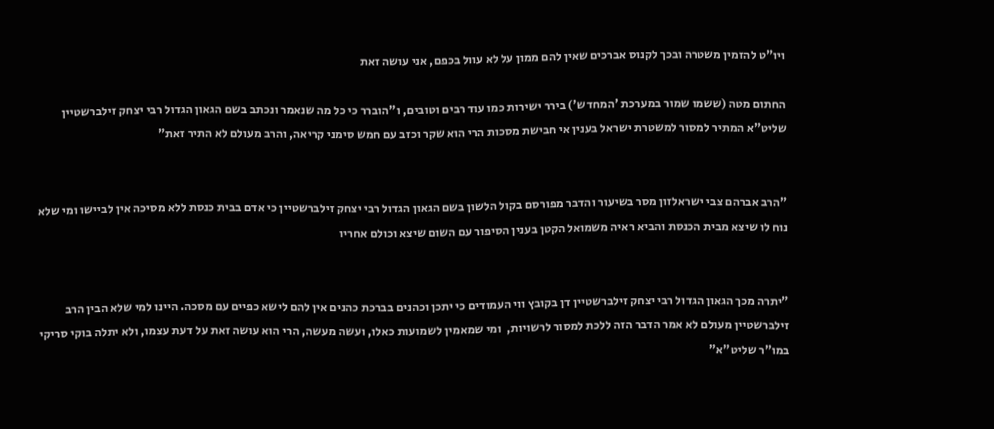ויו"ט להזמין משטרה ובכך לקנוס אברכים שאין להם ממון על לא עוול בכפם, אני עושה זאת

החתום מטה (ששמו שמור במערכת 'המחדש') בירר ישירות כמו עוד רבים וטובים, ו"הוברר כי כל מה שנאמר ונכתב בשם הגאון הגדול רבי יצחק זילברשטיין שליט"א המתיר למסור למשטרת ישראל בענין אי חבישת מסכות הרי הוא שקר וכזב עם חמש סימני קריאה, והרב מעולם לא התיר זאת"


"הרב אברהם צבי ישראלזון מסר בשיעור והדבר מפורסם בקול הלשון בשם הגאון הגדול רבי יצחק זילברשטיין כי אדם בבית כנסת ללא מסיכה אין לביישו ומי שלא נוח לו שיצא מבית הכנסת והביא ראיה משמואל הקטן בענין הסיפור עם השום שיצא וכולם אחריו


"יתרה מכך הגאון הגדול רבי יצחק זילברשטיין דן בקובץ ווי העמודים כי יתכן וכהנים בברכת כהנים אין להם לישא כפיים עם מסכה. היינו למי שלא הבין הרב זילברשטיין מעולם לא אמר הדבר הזה ללכת למסור לרשויות,  ומי שמאמין לשמועות כאלו, ועשה מעשה, הרי הוא עושה זאת על דעת עצמו, ולא יתלה בוקי סריקי במו"ר שליט"א"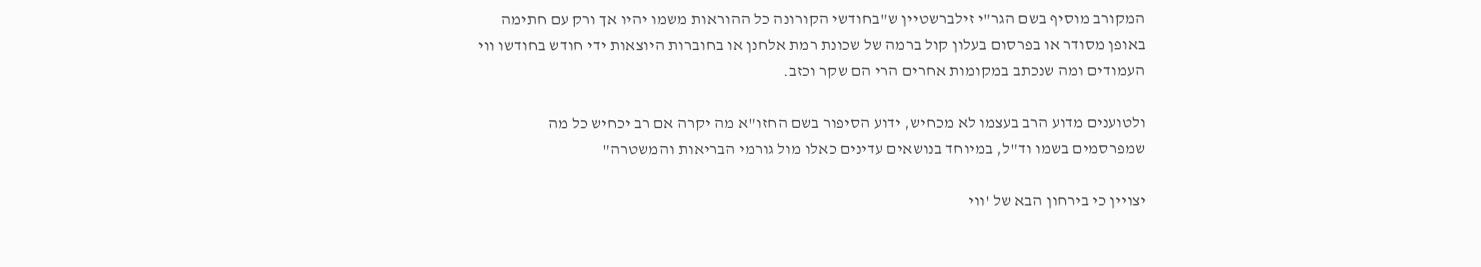המקורב מוסיף בשם הגר"י זילברשטיין ש"בחודשי הקורונה כל ההוראות משמו יהיו אך ורק עם חתימה באופן מסודר או בפרסום בעלון קול ברמה של שכונת רמת אלחנן או בחוברות היוצאות ידי חודש בחודשו ווי העמודים ומה שנכתב במקומות אחרים הרי הם שקר וכזב.

ולטוענים מדוע הרב בעצמו לא מכחיש, ידוע הסיפור בשם החזו"א מה יקרה אם רב יכחיש כל מה שמפרסמים בשמו וד"ל, במיוחד בנושאים עדינים כאלו מול גורמי הבריאות והמשטרה"

יצויין כי בירחון הבא של 'ווי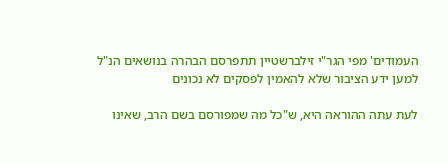העמודים' מפי הגר"י זילברשטיין תתפרסם הבהרה בנושאים הנ"ל למען ידע הציבור שלא להאמין לפסקים לא נכונים

לעת עתה ההוראה היא, ש"כל מה שמפורסם בשם הרב, שאינו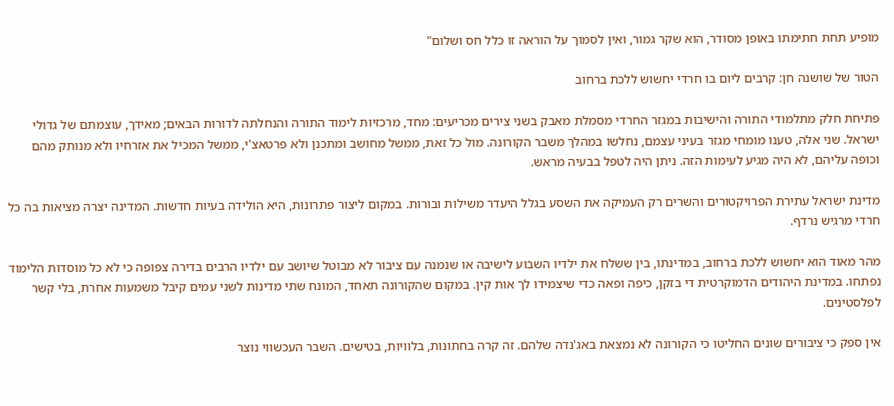מופיע תחת חתימתו באופן מסודר, הוא שקר גמור, ואין לסמוך על הוראה זו כלל חס ושלום"

הטור של שושנה חן: קרבים ליום בו חרדי יחשוש ללכת ברחוב

פתיחת חלק מתלמודי התורה והישיבות במגזר החרדי מסמלת מאבק בשני צירים מכריעים: מחד, מרכזיות לימוד התורה והנחלתה לדורות הבאים; מאידך, עוצמתם של גדולי ישראל. שני אלה, טענו מומחי מגזר בעיני עצמם, נחלשו במהלך משבר הקורונה. מול כל זאת, ממשל מחושב ומתכנן ולא פרטאצ'י, ממשל המכיל את אזרחיו ולא מנותק מהם וכופה עליהם, לא היה מגיע לעימות הזה. ניתן היה לטפל בבעיה מראש.

מדינת ישראל עתירת הפרויקטורים והשרים רק העמיקה את השסע בגלל היעדר משילות ובורות. במקום ליצור פתרונות, היא הולידה בעיות חדשות. המדינה יצרה מציאות בה כל חרדי מרגיש נרדף.

מהר מאוד הוא יחשוש ללכת ברחוב, במדינתו, בין ששלח את ילדיו השבוע לישיבה או שנמנה עם ציבור לא מבוטל שיושב עם ילדיו הרבים בדירה צפופה כי לא כל מוסדות הלימוד נפתחו. במדינת היהודים הדמוקרטית די בזקן, כיפה ופאה כדי שיצמידו לך אות קין. במקום שהקורונה תאחד, המונח שתי מדינות לשני עמים קיבל משמעות אחרת, בלי קשר לפלסטינים.

אין ספק כי ציבורים שונים החליטו כי הקורונה לא נמצאת באג'נדה שלהם. זה קרה בחתונות, בלוויות, בטישים. השבר העכשווי נוצר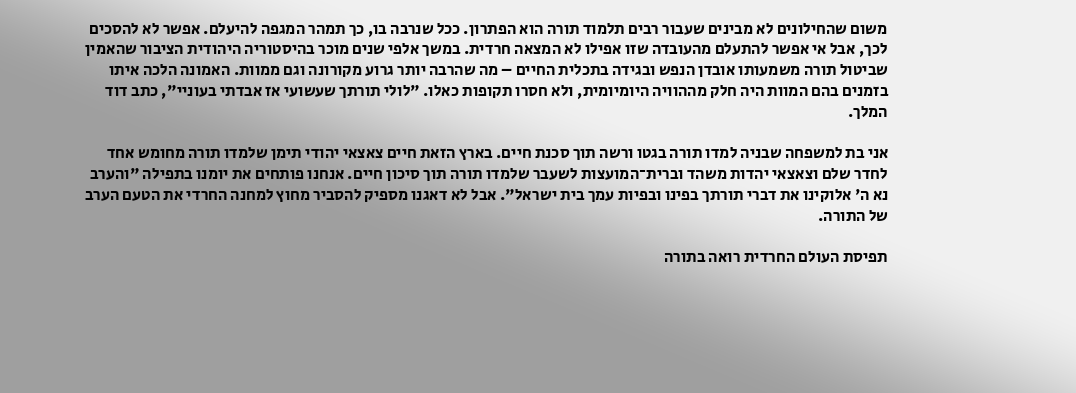משום שהחילונים לא מבינים שעבור רבים תלמוד תורה הוא הפתרון. ככל שנרבה בו, כך תמהר המגפה להיעלם. אפשר לא להסכים לכך, אבל אי אפשר להתעלם מהעובדה שזו אפילו לא המצאה חרדית. במשך אלפי שנים מוכר בהיסטוריה היהודית הציבור שהאמין שביטול תורה משמעותו אובדן הנפש ובגידה בתכלית החיים – מה שהרבה יותר גרוע מקורונה וגם ממוות. האמונה הלכה איתו בזמנים בהם המוות היה חלק מההוויה היומיומית, ולא חסרו תקופות כאלו. "לולי תורתך שעשועי אז אבדתי בעוניי", כתב דוד המלך.

אני בת למשפחה שבניה למדו תורה בגטו ורשה תוך סכנת חיים. בארץ הזאת חיים צאצאי יהודי תימן שלמדו תורה מחומש אחד לחדר שלם וצאצאי יהדות משהד וברית־המועצות לשעבר שלמדו תורה תוך סיכון חיים. אנחנו פותחים את יומנו בתפילה "והערב נא ה' אלוקינו את דברי תורתך בפינו ובפיות עמך בית ישראל". אבל לא דאגנו מספיק להסביר מחוץ למחנה החרדי את הטעם הערב של התורה.

תפיסת העולם החרדית רואה בתורה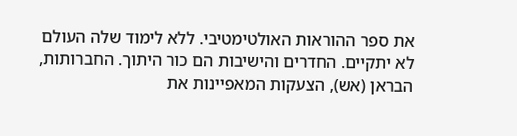את ספר ההוראות האולטימטיבי. ללא לימוד שלה העולם לא יתקיים. החדרים והישיבות הם כור היתוך. החברותות, הבראן (אש), הצעקות המאפיינות את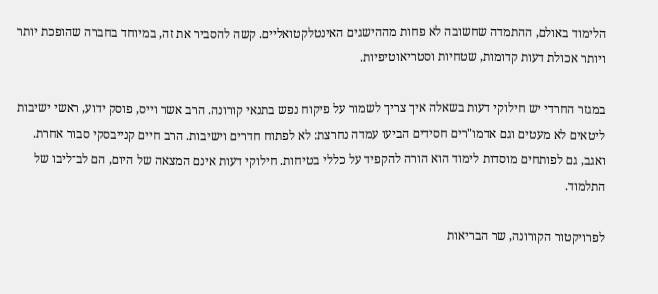הלימוד באולם, ההתמדה שחשובה לא פחות מההישגים האינטלקטואליים. קשה להסביר את זה, במיוחד בחברה שהופכת יותר ויותר אכולת דעות קדומות, שטחיות וסטריאוטיפיות.

במגזר החרדי יש חילוקי דעות בשאלה איך צריך לשמור על פיקוח נפש בתנאי קורונה. הרב אשר וייס, פוסק ידוע, ראשי ישיבות ליטאים לא מעטים וגם אדמו"רים חסידים הביעו עמדה נחרצת: לא לפתוח חדרים וישיבות. הרב חיים קנייבסקי סבור אחרת. ואגב, גם לפותחים מוסדות לימוד הוא הורה להקפיד על כללי בטיחות. חילוקי דעות אינם המצאה של היום, הם לב־ליבו של התלמוד.

לפרויקטור הקורונה, שר הבריאות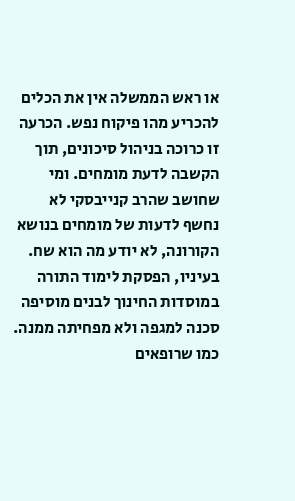או ראש הממשלה אין את הכלים להכריע מהו פיקוח נפש. הכרעה זו כרוכה בניהול סיכונים, תוך הקשבה לדעת מומחים. ומי שחושב שהרב קנייבסקי לא נחשף לדעות של מומחים בנושא הקורונה, לא יודע מה הוא שח. בעיניו, הפסקת לימוד התורה במוסדות החינוך לבנים מוסיפה סכנה למגפה ולא מפחיתה ממנה. כמו שרופאים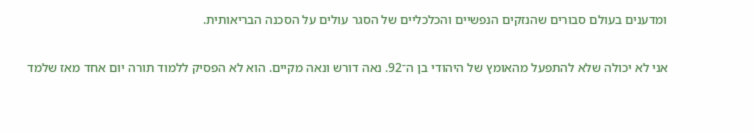ומדענים בעולם סבורים שהנזקים הנפשיים והכלכליים של הסגר עולים על הסכנה הבריאותית.

אני לא יכולה שלא להתפעל מהאומץ של היהודי בן ה־92. נאה דורש ונאה מקיים. הוא לא הפסיק ללמוד תורה יום אחד מאז שלמד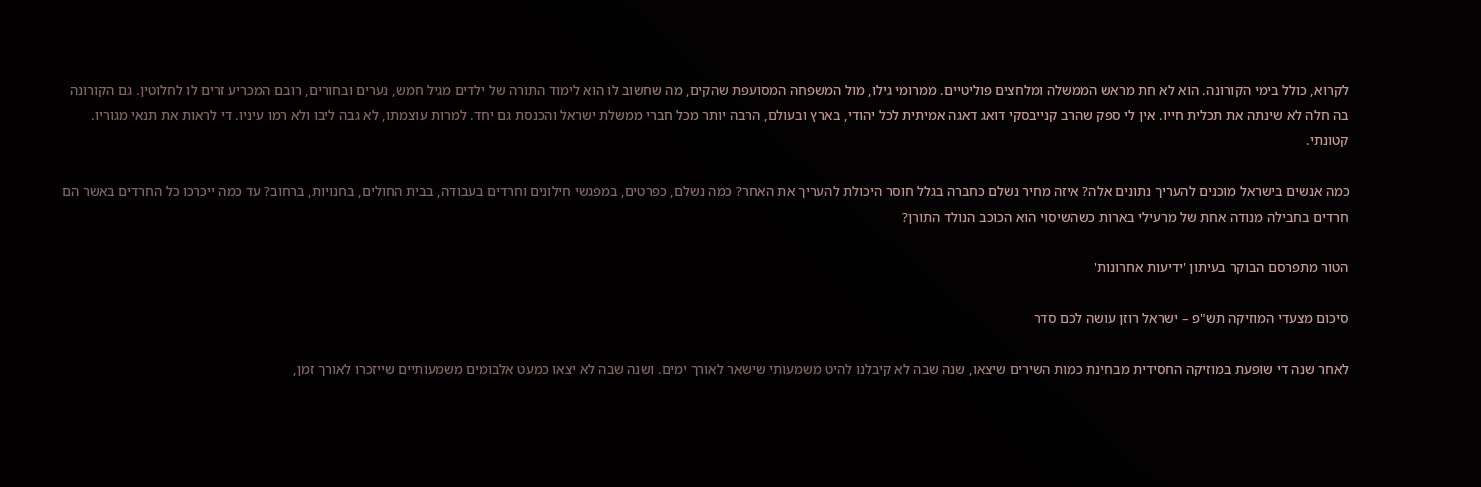לקרוא, כולל בימי הקורונה. הוא לא חת מראש הממשלה ומלחצים פוליטיים. ממרומי גילו, מול המשפחה המסועפת שהקים, מה שחשוב לו הוא לימוד התורה של ילדים מגיל חמש, נערים ובחורים, רובם המכריע זרים לו לחלוטין. גם הקורונה בה חלה לא שינתה את תכלית חייו. אין לי ספק שהרב קנייבסקי דואג דאגה אמיתית לכל יהודי, בארץ ובעולם, הרבה יותר מכל חברי ממשלת ישראל והכנסת גם יחד. למרות עוצמתו, לא גבה ליבו ולא רמו עיניו. די לראות את תנאי מגוריו. קטונתי.

כמה אנשים בישראל מוכנים להעריך נתונים אלה? איזה מחיר נשלם כחברה בגלל חוסר היכולת להעריך את האחר? כמה נשלם, כפרטים, במפגשי חילונים וחרדים בעבודה, בבית החולים, בחנויות, ברחוב? עד כמה ייכרכו כל החרדים באשר הם חרדים בחבילה מנודה אחת של מרעילי בארות כשהשיסוי הוא הכוכב הנולד התורן?

הטור מתפרסם הבוקר בעיתון 'ידיעות אחרונות'

סיכום מצעדי המוזיקה תש"פ – ישראל רוזן עושה לכם סדר

לאחר שנה די שופעת במוזיקה החסידית מבחינת כמות השירים שיצאו, שנה שבה לא קיבלנו להיט משמעותי שישאר לאורך ימים. ושנה שבה לא יצאו כמעט אלבומים משמעותיים שייזכרו לאורך זמן,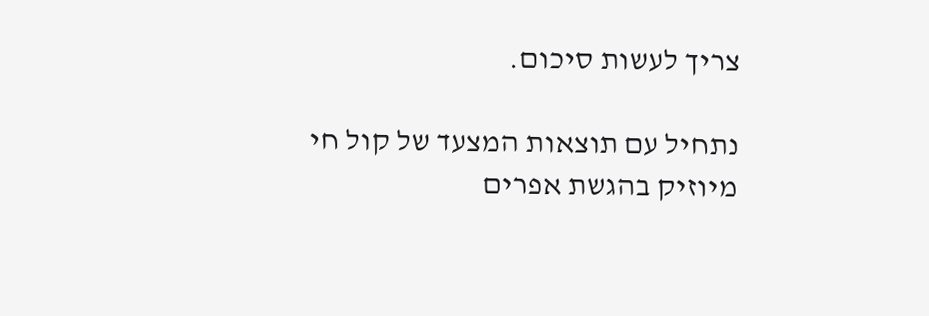צריך לעשות סיכום.

נתחיל עם תוצאות המצעד של קול חי מיוזיק בהגשת אפרים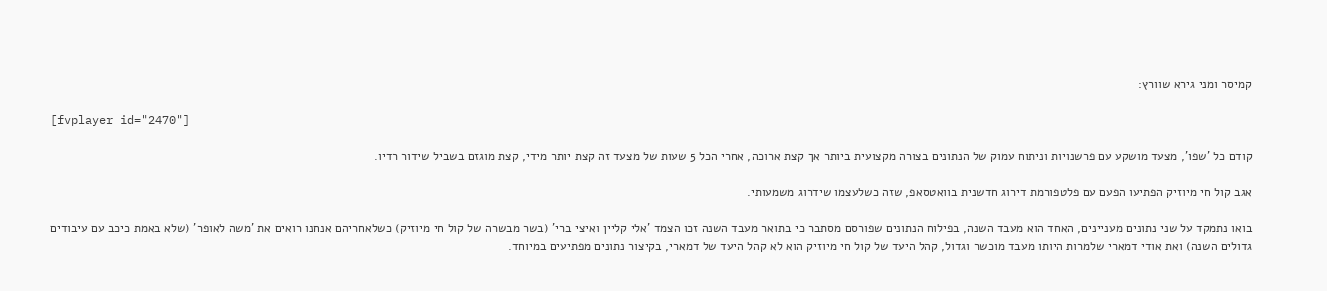קמיסר ומני גירא שוורץ:

[fvplayer id="2470"]

קודם כל 'שפו', מצעד מושקע עם פרשנויות וניתוח עמוק של הנתונים בצורה מקצועית ביותר אך קצת ארוכה, אחרי הכל 5 שעות של מצעד זה קצת יותר מידי, קצת מוגזם בשביל שידור רדיו.

אגב קול חי מיוזיק הפתיעו הפעם עם פלטפורמת דירוג חדשנית בוואטסאפ, שזה כשלעצמו שידרוג משמעותי.

בואו נתמקד על שני נתונים מעניינים, האחד הוא מעבד השנה, בפילוח הנתונים שפורסם מסתבר כי בתואר מעבד השנה זכו הצמד 'אלי קליין ואיצי ברי' (בשר מבשרה של קול חי מיוזיק) כשלאחריהם אנחנו רואים את 'משה לאופר' (שלא באמת כיכב עם עיבודים גדולים השנה) ואת אודי דמארי שלמרות היותו מעבד מוכשר וגדול, קהל היעד של קול חי מיוזיק הוא לא קהל היעד של דמארי, בקיצור נתונים מפתיעים במיוחד.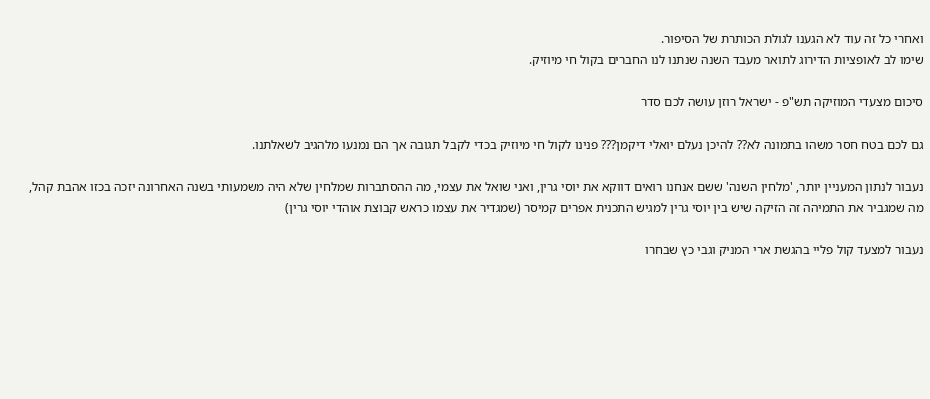ואחרי כל זה עוד לא הגענו לגולת הכותרת של הסיפור.
שימו לב לאופציות הדירוג לתואר מעבד השנה שנתנו לנו החברים בקול חי מיוזיק.

סיכום מצעדי המוזיקה תש"פ - ישראל רוזן עושה לכם סדר

גם לכם בטח חסר משהו בתמונה לא?? להיכן נעלם יואלי דיקמן??? פנינו לקול חי מיוזיק בכדי לקבל תגובה אך הם נמנעו מלהגיב לשאלתנו.

נעבור לנתון המעניין יותר, 'מלחין השנה' ששם אנחנו רואים דווקא את יוסי גרין, ואני שואל את עצמי, מה ההסתברות שמלחין שלא היה משמעותי בשנה האחרונה יזכה בכזו אהבת קהל, מה שמגביר את התמיהה זה הזיקה שיש בין יוסי גרין למגיש התכנית אפרים קמיסר (שמגדיר את עצמו כראש קבוצת אוהדי יוסי גרין)

נעבור למצעד קול פליי בהגשת ארי המניק וגבי כץ שבחרו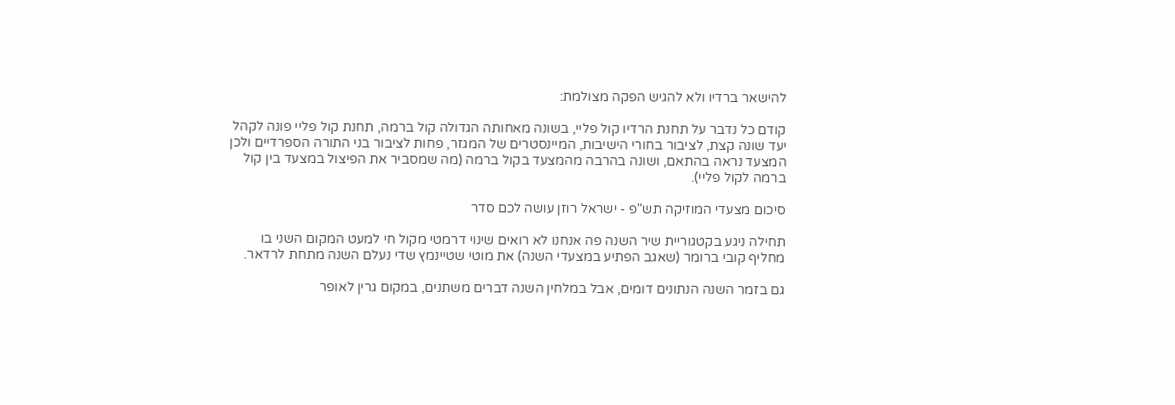להישאר ברדיו ולא להגיש הפקה מצולמת:

קודם כל נדבר על תחנת הרדיו קול פליי, בשונה מאחותה הגדולה קול ברמה, תחנת קול פליי פונה לקהל יעד שונה קצת, לציבור בחורי הישיבות, המיינסטרים של המגזר, פחות לציבור בני התורה הספרדיים ולכן המצעד נראה בהתאם, ושונה בהרבה מהמצעד בקול ברמה (מה שמסביר את הפיצול במצעד בין קול ברמה לקול פליי).

סיכום מצעדי המוזיקה תש"פ - ישראל רוזן עושה לכם סדר

תחילה ניגע בקטגוריית שיר השנה פה אנחנו לא רואים שינוי דרמטי מקול חי למעט המקום השני בו מחליף קובי ברומר (שאגב הפתיע במצעדי השנה) את מוטי שטיינמץ שדי נעלם השנה מתחת לרדאר.

גם בזמר השנה הנתונים דומים, אבל במלחין השנה דברים משתנים, במקום גרין לאופר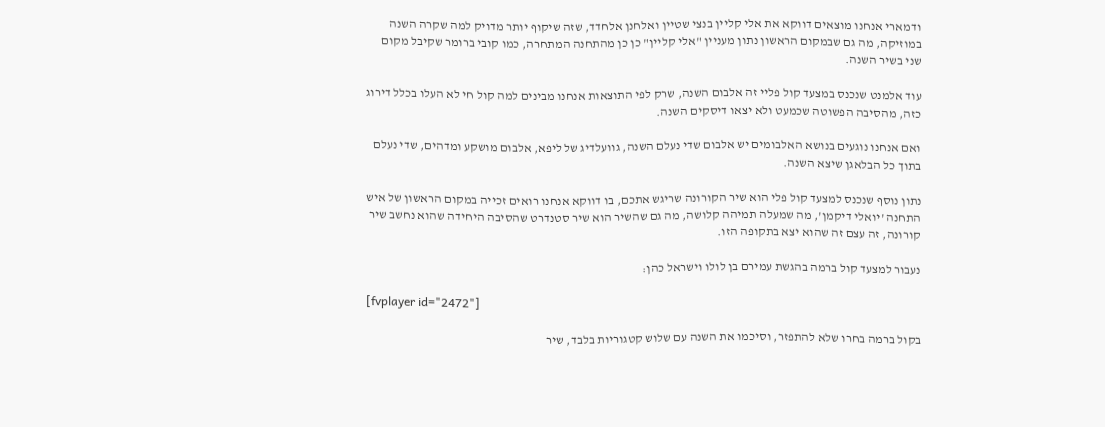ודמארי אנחנו מוצאים דווקא את אלי קליין בנצי שטיין ואלחנן אלחדד, שזה שיקוף יותר מדויק למה שקרה השנה במוזיקה, מה גם שבמקום הראשון נתון מעניין "אלי קליין" כן כן מהתחנה המתחרה, כמו קובי ברומר שקיבל מקום שני בשיר השנה.

עוד אלמנט שנכנס במצעד קול פליי זה אלבום השנה, שרק לפי התוצאות אנחנו מבינים למה קול חי לא העלו בכלל דירוג כזה, מהסיבה הפשוטה שכמעט ולא יצאו דיסקים השנה.

ואם אנחנו נוגעים בנושא האלבומים יש אלבום שדי נעלם השנה, גוועלדיג של ליפא, אלבום מושקע ומדהים, שדי נעלם בתוך כל הבלאגן שיצא השנה.

נתון נוסף שנכנס למצעד קול פלי הוא שיר הקורונה שריגש אתכם, בו דווקא אנחנו רואים זכייה במקום הראשון של איש התחנה 'יואלי דיקמן', מה שמעלה תמיהה קלושה, מה גם שהשיר הוא שיר סטנדרט שהסיבה היחידה שהוא נחשב שיר קורונה, זה עצם זה שהוא יצא בתקופה הזו.

נעבור למצעד קול ברמה בהגשת עמירם בן לולו וישראל כהן:

[fvplayer id="2472"]

בקול ברמה בחרו שלא להתפזר, וסיכמו את השנה עם שלוש קטגוריות בלבד, שיר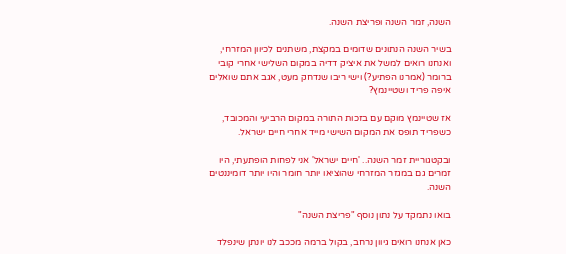השנה, זמר השנה ופריצת השנה.

בשיר השנה הנתונים שדומים במקצת, משתנים לכיוון המזרחי, ואנחנו רואים למשל את איציק דדיה במקום השלישי אחרי קובי ברומר (אמרנו הפתיע?) וישי ריבו שנדחק מעט, אגב אתם שואלים איפה פריד ושטיינמץ?

אז שטיינמץ מוקם עם בזכות התורה במקום הרביעי והמכובד, כשפריד תופס את המקום השישי מייד אחרי חיים ישראל.

ובקטגוריית זמר השנה.. 'חיים ישראל' אני לפחות הופתעתי, היו זמרים גם במגזר המזרחי שהוציאו יותר חומר והיו יותר דומיננטים השנה.

בואו נתמקד על נתון נוסף "פריצת השנה"

כאן אנחנו רואים גיוון נרחב, בקול ברמה מככב לנו יונתן שינפלד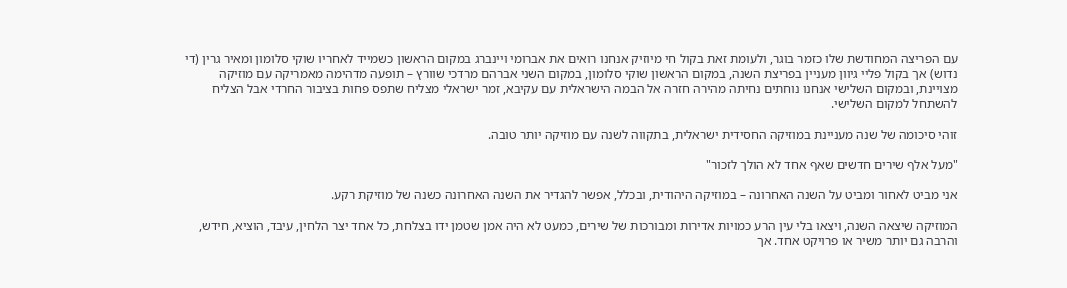עם הפריצה המחודשת שלו כזמר בוגר, ולעומת זאת בקול חי מיוזיק אנחנו רואים את אברומי ויינברג במקום הראשון כשמייד לאחריו שוקי סלומון ומאיר גרין (די נדוש) אך בקול פליי גיוון מעניין בפריצת השנה, במקום הראשון שוקי סלומון, במקום השני אברהם מרדכי שוורץ – תופעה מדהימה מאמריקה עם מוזיקה מצויינת, ובמקום השלישי אנחנו נוחתים נחיתה מהירה חזרה אל הבמה הישראלית עם עקיבא, זמר ישראלי מצליח שתפס פחות בציבור החרדי אבל הצליח להשתחל למקום השלישי.

זוהי סיכומה של שנה מעניינת במוזיקה החסידית ישראלית, בתקווה לשנה עם מוזיקה יותר טובה.

"מעל אלף שירים חדשים שאף אחד לא הולך לזכור"

אני מביט לאחור ומביט על השנה האחרונה – במוזיקה היהודית, ובכלל, אפשר להגדיר את השנה האחרונה כשנה של מוזיקת רקע.

המוזיקה שיצאה השנה, ויצאו בלי עין הרע כמויות אדירות ומבורכות של שירים, כמעט לא היה אמן שטמן ידו בצלחת, כל אחד יצר הלחין, עיבד, הוציא, חידש, והרבה גם יותר משיר או פרויקט אחד. אך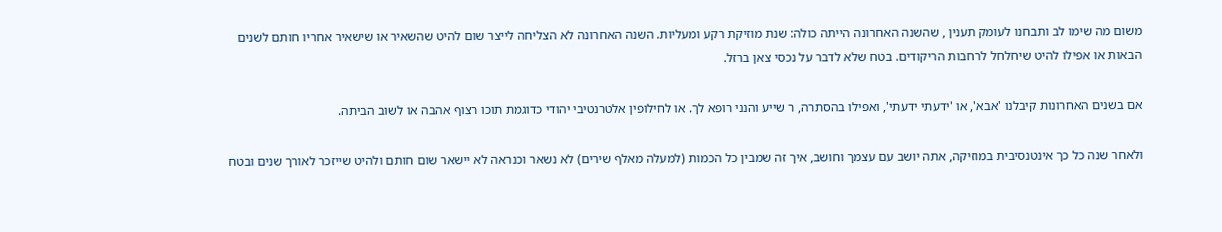משום מה שימו לב ותבחנו לעומק תענין , שהשנה האחרונה הייתה כולה: שנת מוזיקת רקע ומעליות. השנה האחרונה לא הצליחה לייצר שום להיט שהשאיר או שישאיר אחריו חותם לשנים הבאות או אפילו להיט שיחלחל לרחבות הריקודים. בטח שלא לדבר על נכסי צאן ברזל.

אם בשנים האחרונות קיבלנו 'אבא', או 'ידעתי ידעתי', ואפילו בהסתרה, ר שייע והנני רופא לך. או לחילופין אלטרנטיבי יהודי כדוגמת תוכו רצוף אהבה או לשוב הביתה.

ולאחר שנה כל כך אינטנסיבית במוזיקה, אתה יושב עם עצמך וחושב, איך זה שמבין כל הכמות (למעלה מאלף שירים) לא נשאר וכנראה לא יישאר שום חותם ולהיט שייזכר לאורך שנים ובטח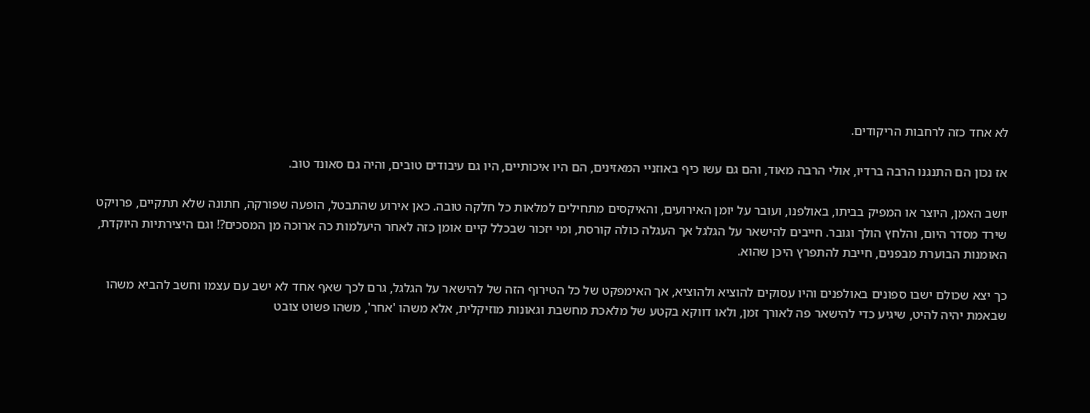לא אחד כזה לרחבות הריקודים.

אז נכון הם התנגנו הרבה ברדיו, אולי הרבה מאוד, והם גם עשו כיף באוזניי המאזינים, הם היו איכותיים, היו גם עיבודים טובים, והיה גם סאונד טוב.

יושב האמן, היוצר או המפיק בביתו, באולפנו, ועובר על יומן האירועים, והאיקסים מתחילים למלאות כל חלקה טובה. כאן אירוע שהתבטל, הופעה שפורקה, חתונה שלא תתקיים, פרויקט שירד מסדר היום, והלחץ הולך וגובר. חייבים להישאר על הגלגל אך העגלה כולה קורסת, ומי יזכור שבכלל קיים אומן כזה לאחר היעלמות כה ארוכה מן המסכים?! וגם היצירתיות היוקדת, האומנות הבוערת מבפנים, חייבת להתפרץ היכן שהוא.

כך יצא שכולם ישבו ספונים באולפנים והיו עסוקים להוציא ולהוציא, אך האימפקט של כל הטירוף הזה של להישאר על הגלגל, גרם לכך שאף אחד לא ישב עם עצמו וחשב להביא משהו שבאמת יהיה להיט, שיגיע כדי להישאר פה לאורך זמן, ולאו דווקא בקטע של מלאכת מחשבת וגאונות מוזיקלית, אלא משהו 'אחר', משהו פשוט צובט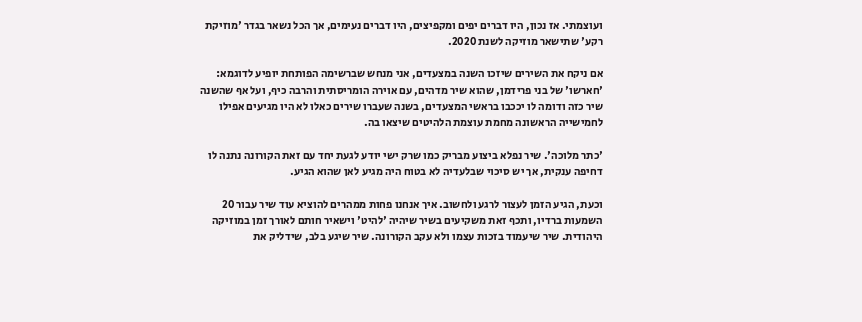ועוצמתי. אז נכון, היו דברים יפים ומקפיצים, היו דברים נעימים, אך הכל נשאר בגדר 'מוזיקת רקע' שתישאר מוזיקה לשנת 2020.

אם ניקח את השירים שיזכו השנה במצעדים, אני מנחש שברשימה הפותחת יופיע לדוגמא: 'חארשו' של בני פרידמן, שהוא שיר מדהים, עם אוירה הומריסתית והרבה כיף, ועל אף שהשנה שיר כזה ודומה לו יככבו בראשי המצעדים, בשנה שעברו שירים כאלו לא היו מגיעים אפילו לחמישייה הראשונה מחמת עוצמת הלהיטים שיצאו בה.

'כתר מלוכה'. שיר נפלא ביצוע מבריק כמו שרק ישי יודע לגעת יחד עם זאת הקורונה נתנה לו דחיפה ענקית, אך יש סיכוי שבלעדיה לא בטוח היה מגיע לאן שהוא הגיע.

וכעת, הגיע הזמן לעצור לרגע ולחשוב. איך אנחנו פחות ממהרים להוציא עוד שיר עבור 20 השמעות ברדיו, ותכף זאת משקיעים בשיר שיהיה 'להיט' וישאיר חותם לאורך זמן במוזיקה היהודית. שיר שיעמוד בזכות עצמו ולא עקב הקורונה. שיר שיגע בלב, שידליק את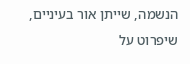הנשמה, שייתן אור בעיניים, שיפרוט על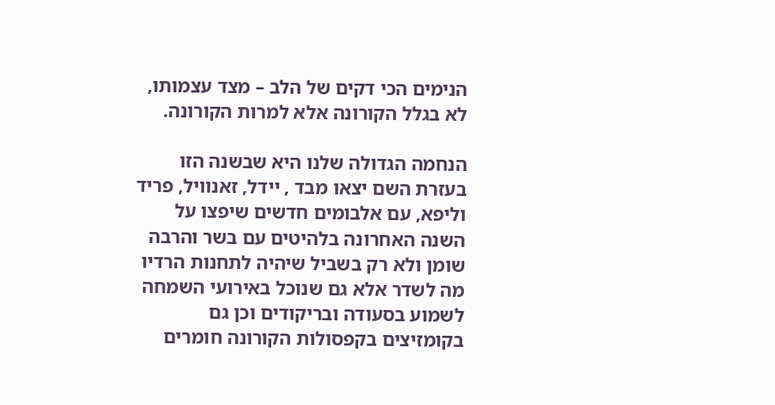הנימים הכי דקים של הלב – מצד עצמותו, לא בגלל הקורונה אלא למרות הקורונה.

הנחמה הגדולה שלנו היא שבשנה הזו בעזרת השם יצאו מבד , יידל, זאנוויל, פריד וליפא, עם אלבומים חדשים שיפצו על השנה האחרונה בלהיטים עם בשר והרבה שומן ולא רק בשביל שיהיה לתחנות הרדיו מה לשדר אלא גם שנוכל באירועי השמחה לשמוע בסעודה ובריקודים וכן גם בקומזיצים בקפסולות הקורונה חומרים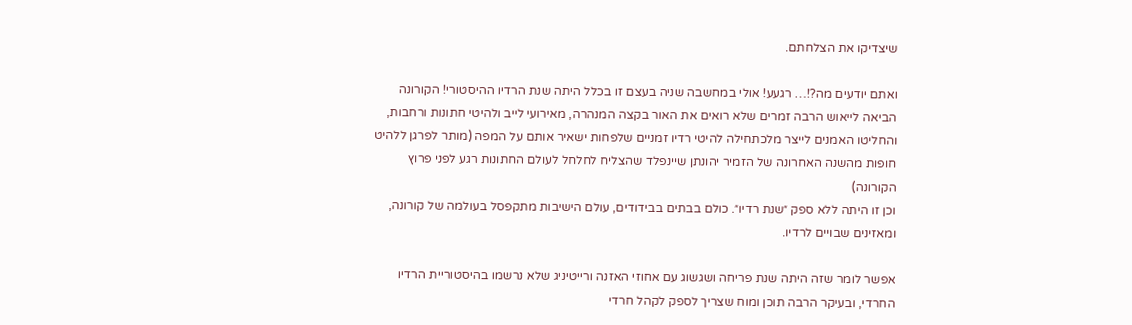שיצדיקו את הצלחתם.

ואתם יודעים מה?!… רגעע! אולי במחשבה שניה בעצם זו בכלל היתה שנת הרדיו ההיסטורי! הקורונה הביאה לייאוש הרבה זמרים שלא רואים את האור בקצה המנהרה, מאירועי לייב ולהיטי חתונות ורחבות, והחליטו האמנים לייצר מלכתחילה להיטי רדיו זמניים שלפחות ישאיר אותם על המפה (מותר לפרגן ללהיט חופות מהשנה האחרונה של הזמיר יהונתן שיינפלד שהצליח לחלחל לעולם החתונות רגע לפני פרוץ הקורונה)
וכן זו היתה ללא ספק ״שנת רדיו״. כולם בבתים בבידודים, עולם הישיבות מתקפסל בעולמה של קורונה, ומאזינים שבויים לרדיו.

אפשר לומר שזה היתה שנת פריחה ושגשוג עם אחוזי האזנה ורייטיניג שלא נרשמו בהיסטוריית הרדיו החרדי, ובעיקר הרבה תוכן ומוח שצריך לספק לקהל חרדי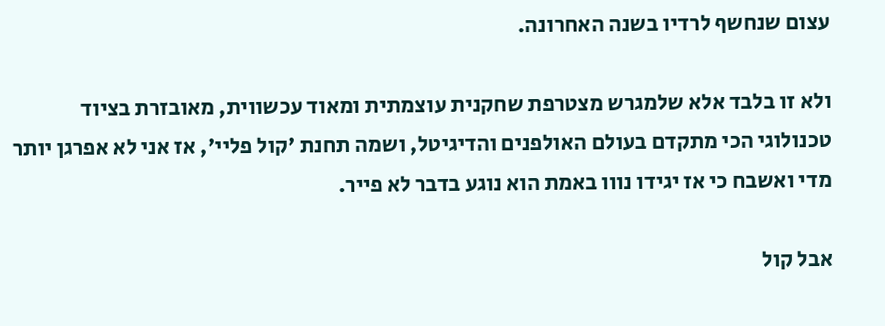עצום שנחשף לרדיו בשנה האחרונה.

ולא זו בלבד אלא שלמגרש מצטרפת שחקנית עוצמתית ומאוד עכשווית, מאובזרת בציוד טכנולוגי הכי מתקדם בעולם האולפנים והדיגיטל, ושמה תחנת 'קול פליי', אז אני לא אפרגן יותר מדי ואשבח כי אז יגידו נווו באמת הוא נוגע בדבר לא פייר.

אבל קול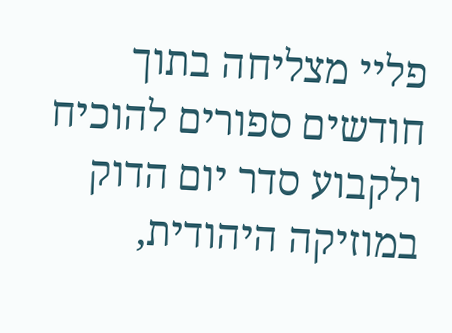פליי מצליחה בתוך חודשים ספורים להוכיח ולקבוע סדר יום הדוק במוזיקה היהודית,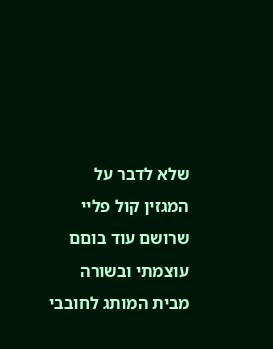שלא לדבר על המגזין קול פליי שרושם עוד בוםם עוצמתי ובשורה מבית המותג לחובבי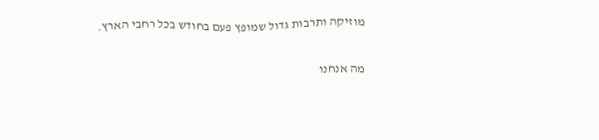מוזיקה ותרבות גדול שמופץ פעם בחודש בכל רחבי הארץ.

מה אנחנו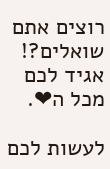רוצים אתם שואלים?!
אגיד לכם מכל ה❤.

לעשות לכם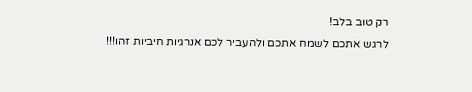רק טוב בלב!
לרגש אתכם לשמח אתכם ולהעביר לכם אנרגיות חיביות זהו!!!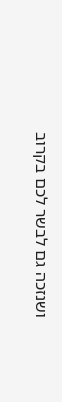ושנזכה גם לבשר לכם בקרוב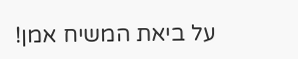על ביאת המשיח אמן!